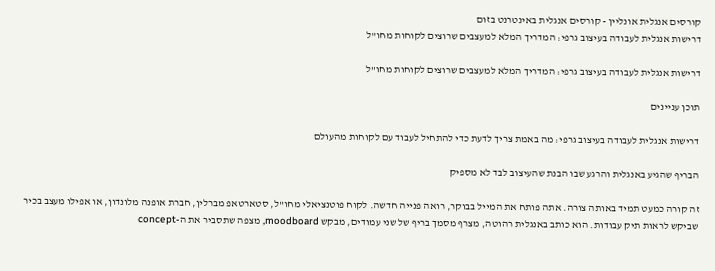קורסים אנגלית אונליין - קורסים אנגלית באינטרנט בזום
דרישות אנגלית לעבודה בעיצוב גרפי: המדריך המלא למעצבים שרוצים לקוחות מחו"ל

דרישות אנגלית לעבודה בעיצוב גרפי: המדריך המלא למעצבים שרוצים לקוחות מחו"ל

תוכן עניינים

דרישות אנגלית לעבודה בעיצוב גרפי: מה באמת צריך לדעת כדי להתחיל לעבוד עם לקוחות מהעולם

הבריף שהגיע באנגלית והרגע שבו הבנת שהעיצוב לבד לא מספיק

זה קורה כמעט תמיד באותה צורה. אתה פותח את המייל בבוקר, רואה פנייה חדשה. לקוח פוטנציאלי מחו"ל, סטארטאפ מברלין, חברת אופנה מלונדון, או אפילו מעצב בכיר שביקש לראות תיק עבודות. הוא כותב באנגלית רהוטה, מצרף מסמך בריף של שני עמודים, מבקש moodboard, מצפה שתסביר את ה-concept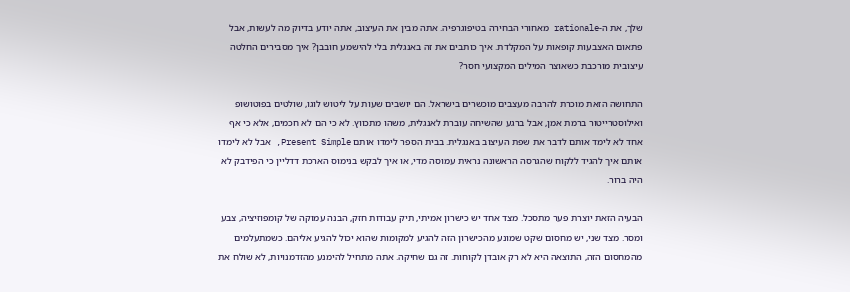שלך, את ה-rationale מאחורי הבחירה בטיפוגרפיה. אתה מבין את העיצוב, אתה יודע בדיוק מה לעשות, אבל פתאום האצבעות קופאות על המקלדת. איך כותבים את זה באנגלית בלי להישמע חובבן? איך מסבירים החלטה עיצובית מורכבת כשאוצר המילים המקצועי חסר?

התחושה הזאת מוכרת להרבה מעצבים מוכשרים בישראל. הם יושבים שעות על ליטוש לוגו, שולטים בפוטושופ ואילוסטרייטור ברמת אמן, אבל ברגע שהשיחה עוברת לאנגלית, משהו מתכווץ. לא כי הם לא חכמים, אלא כי אף אחד לא לימד אותם לדבר את שפת העיצוב באנגלית. בבית הספר לימדו אותם Present Simple, אבל לא לימדו אותם איך להגיד ללקוח שהגרסה הראשונה נראית עמוסה מדי, או איך לבקש בנימוס הארכת דדליין כי הפידבק לא היה ברור.

הבעיה הזאת יוצרת פער מתסכל. מצד אחד יש כישרון אמיתי, תיק עבודות חזק, הבנה עמוקה של קומפוזיציה, צבע ומסר. מצד שני, יש מחסום שקט שמונע מהכישרון הזה להגיע למקומות שהוא יכול להגיע אליהם. כשמתעלמים מהמחסום הזה, התוצאה היא לא רק אובדן לקוחות. זה גם שחיקה. אתה מתחיל להימנע מהזדמנויות, לא שולח את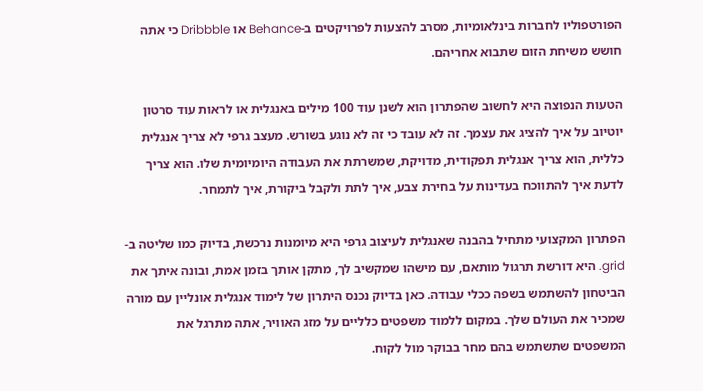הפורטפוליו לחברות בינלאומיות, מסרב להצעות לפרויקטים ב-Behance או Dribbble כי אתה חושש משיחת הזום שתבוא אחריהם.

הטעות הנפוצה היא לחשוב שהפתרון הוא לשנן עוד 100 מילים באנגלית או לראות עוד סרטון יוטיוב על איך להציג את עצמך. זה לא עובד כי זה לא נוגע בשורש. מעצב גרפי לא צריך אנגלית כללית, הוא צריך אנגלית תפקודית, מדויקת, שמשרתת את העבודה היומיומית שלו. הוא צריך לדעת איך להתווכח בעדינות על בחירת צבע, איך לתת ולקבל ביקורת, איך לתמחר.

הפתרון המקצועי מתחיל בהבנה שאנגלית לעיצוב גרפי היא מיומנות נרכשת, בדיוק כמו שליטה ב-grid. היא דורשת תרגול מותאם, עם מישהו שמקשיב לך, מתקן אותך בזמן אמת, ובונה איתך את הביטחון להשתמש בשפה ככלי עבודה. כאן בדיוק נכנס היתרון של לימוד אנגלית אונליין עם מורה שמכיר את העולם שלך. במקום ללמוד משפטים כלליים על מזג האוויר, אתה מתרגל את המשפטים שתשתמש בהם מחר בבוקר מול לקוח.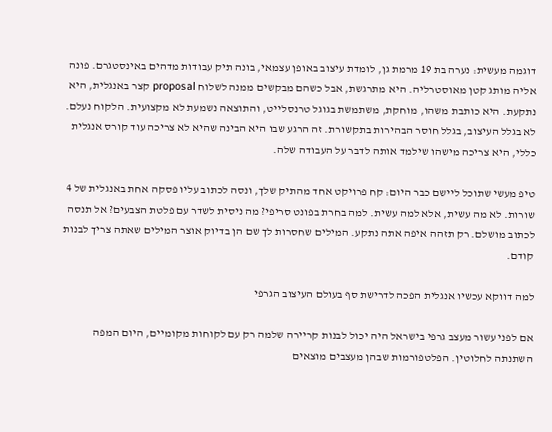דוגמה מעשית: נערה בת 19 מרמת גן, לומדת עיצוב באופן עצמאי, בונה תיק עבודות מדהים באינסטגרם. פונה אליה מותג קטן מאוסטרליה. היא מתרגשת, אבל כשהם מבקשים ממנה לשלוח proposal קצר באנגלית, היא נתקעת. היא כותבת משהו, מוחקת, משתמשת בגוגל טרנסלייט, והתוצאה נשמעת לא מקצועית. הלקוח נעלם. לא בגלל העיצוב, בגלל חוסר הבהירות בתקשורת. זה הרגע שבו היא הבינה שהיא לא צריכה עוד קורס אנגלית כללי, היא צריכה מישהו שילמד אותה לדבר על העבודה שלה.

טיפ מעשי שתוכל ליישם כבר היום: קח פרויקט אחד מהתיק שלך, ונסה לכתוב עליו פסקה אחת באנגלית של 4 שורות. לא מה עשית, אלא למה עשית. למה בחרת בפונט סריפי? מה ניסית לשדר עם פלטת הצבעים? אל תנסה לכתוב מושלם. רק תזהה איפה אתה נתקע. המילים שחסרות לך שם הן בדיוק אוצר המילים שאתה צריך לבנות קודם.

למה דווקא עכשיו אנגלית הפכה לדרישת סף בעולם העיצוב הגרפי

אם לפני עשור מעצב גרפי בישראל היה יכול לבנות קריירה שלמה רק עם לקוחות מקומיים, היום המפה השתנתה לחלוטין. הפלטפורמות שבהן מעצבים מוצאים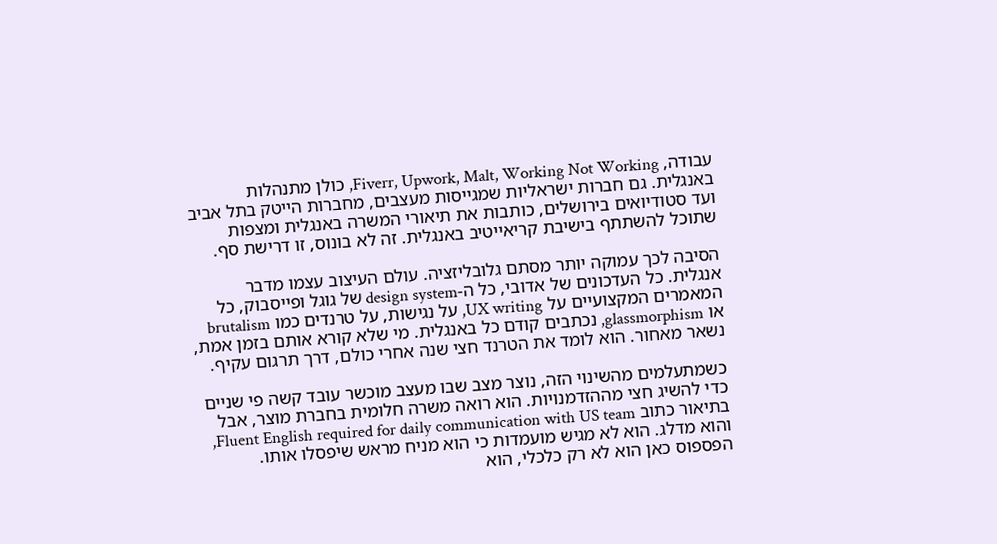עבודה, Fiverr, Upwork, Malt, Working Not Working, כולן מתנהלות באנגלית. גם חברות ישראליות שמגייסות מעצבים, מחברות הייטק בתל אביב ועד סטודיואים בירושלים, כותבות את תיאורי המשרה באנגלית ומצפות שתוכל להשתתף בישיבת קריאייטיב באנגלית. זה לא בונוס, זו דרישת סף.

הסיבה לכך עמוקה יותר מסתם גלובליזציה. עולם העיצוב עצמו מדבר אנגלית. כל העדכונים של אדובי, כל ה-design system של גוגל ופייסבוק, כל המאמרים המקצועיים על UX writing, על נגישות, על טרנדים כמו brutalism או glassmorphism, נכתבים קודם כל באנגלית. מי שלא קורא אותם בזמן אמת, נשאר מאחור. הוא לומד את הטרנד חצי שנה אחרי כולם, דרך תרגום עקיף.

כשמתעלמים מהשינוי הזה, נוצר מצב שבו מעצב מוכשר עובד קשה פי שניים כדי להשיג חצי מההזדמנויות. הוא רואה משרה חלומית בחברת מוצר, אבל בתיאור כתוב Fluent English required for daily communication with US team, והוא מדלג. הוא לא מגיש מועמדות כי הוא מניח מראש שיפסלו אותו. הפספוס כאן הוא לא רק כלכלי, הוא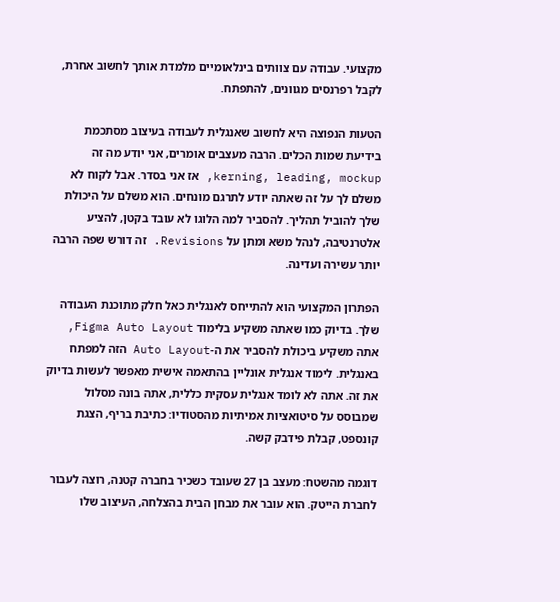מקצועי. עבודה עם צוותים בינלאומיים מלמדת אותך לחשוב אחרת, לקבל רפרנסים מגוונים, להתפתח.

הטעות הנפוצה היא לחשוב שאנגלית לעבודה בעיצוב מסתכמת בידיעת שמות הכלים. הרבה מעצבים אומרים, אני יודע מה זה kerning, leading, mockup, אז אני בסדר. אבל לקוח לא משלם לך על זה שאתה יודע לתרגם מונחים. הוא משלם על היכולת שלך להוביל תהליך. להסביר למה הלוגו לא עובד בקטן, להציע אלטרנטיבה, לנהל משא ומתן על Revisions. זה דורש שפה הרבה יותר עשירה ועדינה.

הפתרון המקצועי הוא להתייחס לאנגלית כאל חלק מתוכנת העבודה שלך. בדיוק כמו שאתה משקיע בלימוד Figma Auto Layout, אתה משקיע ביכולת להסביר את ה-Auto Layout הזה למפתח באנגלית. לימוד אנגלית אונליין בהתאמה אישית מאפשר לעשות בדיוק את זה. אתה לא לומד אנגלית עסקית כללית, אתה בונה מסלול שמבוסס על סיטואציות אמיתיות מהסטודיו: כתיבת בריף, הצגת קונספט, קבלת פידבק קשה.

דוגמה מהשטח: מעצב בן 27 שעובד כשכיר בחברה קטנה, רוצה לעבור לחברת הייטק. הוא עובר את מבחן הבית בהצלחה, העיצוב שלו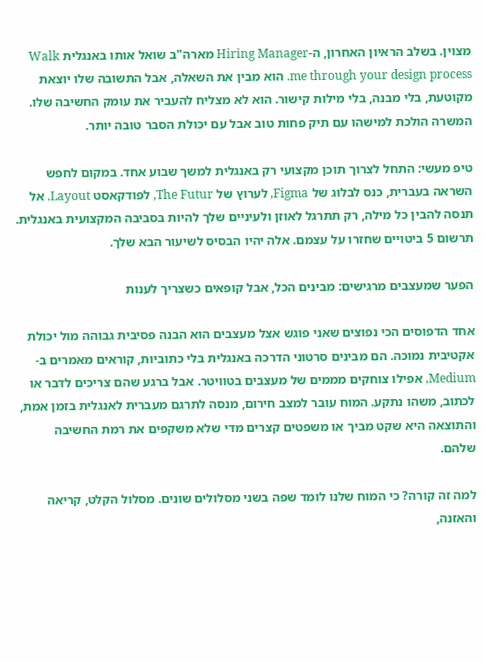מצוין. בשלב הראיון האחרון, ה-Hiring Manager מארה"ב שואל אותו באנגלית Walk me through your design process. הוא מבין את השאלה, אבל התשובה שלו יוצאת מקוטעת, בלי מבנה, בלי מילות קישור. הוא לא מצליח להעביר את עומק החשיבה שלו. המשרה הולכת למישהו עם תיק פחות טוב אבל עם יכולת הסבר טובה יותר.

טיפ מעשי: התחל לצרוך תוכן מקצועי רק באנגלית למשך שבוע אחד. במקום לחפש השראה בעברית, כנס לבלוג של Figma, לערוץ של The Futur, לפודקאסט Layout. אל תנסה להבין כל מילה, רק תתרגל לאוזן ולעיניים שלך להיות בסביבה המקצועית באנגלית. תרשום 5 ביטויים שחזרו על עצמם. אלה יהיו הבסיס לשיעור הבא שלך.

הפער שמעצבים מרגישים: מבינים הכל, אבל קופאים כשצריך לענות

אחד הדפוסים הכי נפוצים שאני פוגש אצל מעצבים הוא הבנה פסיבית גבוהה מול יכולת אקטיבית נמוכה. הם מבינים סרטוני הדרכה באנגלית בלי כתוביות, קוראים מאמרים ב-Medium, אפילו צוחקים מממים של מעצבים בטוויטר. אבל ברגע שהם צריכים לדבר או לכתוב, משהו נתקע. המוח עובר למצב חירום, מנסה לתרגם מעברית לאנגלית בזמן אמת, והתוצאה היא שקט מביך או משפטים קצרים מדי שלא משקפים את רמת החשיבה שלהם.

למה זה קורה? כי המוח שלנו לומד שפה בשני מסלולים שונים. מסלול הקלט, קריאה והאזנה,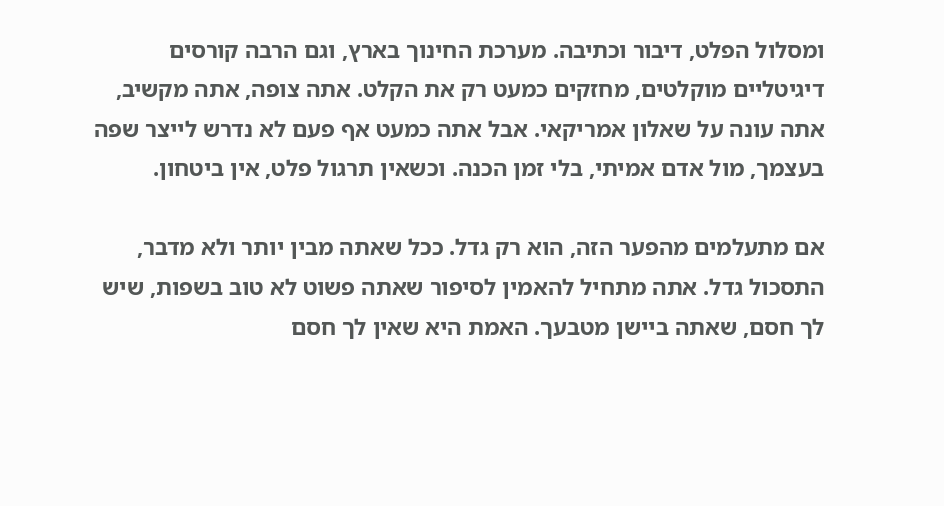ומסלול הפלט, דיבור וכתיבה. מערכת החינוך בארץ, וגם הרבה קורסים דיגיטליים מוקלטים, מחזקים כמעט רק את הקלט. אתה צופה, אתה מקשיב, אתה עונה על שאלון אמריקאי. אבל אתה כמעט אף פעם לא נדרש לייצר שפה בעצמך, מול אדם אמיתי, בלי זמן הכנה. וכשאין תרגול פלט, אין ביטחון.

אם מתעלמים מהפער הזה, הוא רק גדל. ככל שאתה מבין יותר ולא מדבר, התסכול גדל. אתה מתחיל להאמין לסיפור שאתה פשוט לא טוב בשפות, שיש לך חסם, שאתה ביישן מטבעך. האמת היא שאין לך חסם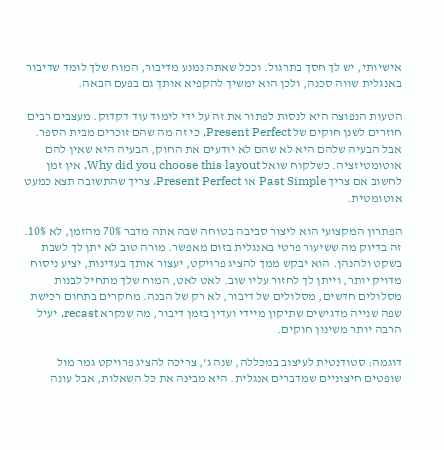אישיותי, יש לך חסך בתרגול. וככל שאתה נמנע מדיבור, המוח שלך לומד שדיבור באנגלית שווה סכנה, ולכן הוא ימשיך להקפיא אותך גם בפעם הבאה.

הטעות הנפוצה היא לנסות לפתור את זה על ידי לימוד עוד דקדוק. מעצבים רבים חוזרים לשנן חוקים של Present Perfect, כי זה מה שהם זוכרים מבית הספר. אבל הבעיה שלהם היא לא שהם לא יודעים את החוק, הבעיה היא שאין להם אוטומטיזציה. כשלקוח שואל Why did you choose this layout, אין זמן לחשוב אם צריך Past Simple או Present Perfect. צריך שהתשובה תצא כמעט אוטומטית.

הפתרון המקצועי הוא ליצור סביבה בטוחה שבה אתה מדבר 70% מהזמן, לא 10%. זה בדיוק מה ששיעור פרטי באנגלית בזום מאפשר. מורה טוב לא יתן לך לשבת בשקט ולהנהן. הוא יבקש ממך להציג פרויקט, יעצור אותך בעדינות, יציע ניסוח מדויק יותר, וייתן לך לחזור עליו שוב. לאט לאט, המוח שלך מתחיל לבנות מסלולים חדשים, מסלולים של דיבור, לא רק של הבנה. מחקרים בתחום רכישת שפה שנייה מדגישים שתיקון מיידי ועדין בזמן דיבור, מה שנקרא recast, יעיל הרבה יותר משינון חוקים.

דוגמה: סטודנטית לעיצוב במכללה, שנה ג', צריכה להציג פרויקט גמר מול שופטים חיצוניים שמדברים אנגלית. היא מבינה את כל השאלות, אבל עונה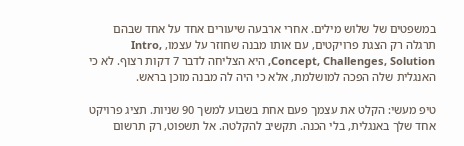במשפטים של שלוש מילים. אחרי ארבעה שיעורים אחד על אחד שבהם תרגלה רק הצגת פרויקטים, עם אותו מבנה שחוזר על עצמו, Intro, Concept, Challenges, Solution, היא הצליחה לדבר 7 דקות רצוף. לא כי האנגלית שלה הפכה למושלמת, אלא כי היה לה מבנה מוכן בראש.

טיפ מעשי: הקלט את עצמך פעם אחת בשבוע למשך 90 שניות. תציג פרויקט אחד שלך באנגלית, בלי הכנה. תקשיב להקלטה. אל תשפוט, רק תרשום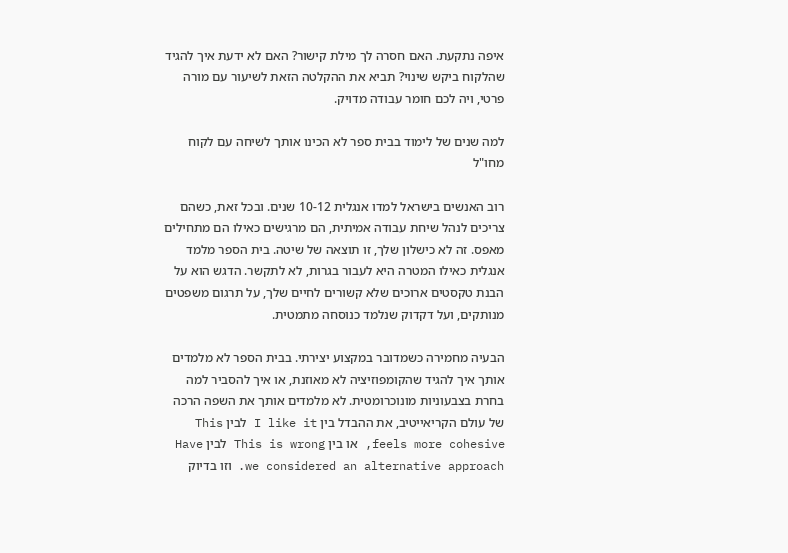איפה נתקעת. האם חסרה לך מילת קישור? האם לא ידעת איך להגיד שהלקוח ביקש שינוי? תביא את ההקלטה הזאת לשיעור עם מורה פרטי, ויה לכם חומר עבודה מדויק.

למה שנים של לימוד בבית ספר לא הכינו אותך לשיחה עם לקוח מחו"ל

רוב האנשים בישראל למדו אנגלית 10-12 שנים. ובכל זאת, כשהם צריכים לנהל שיחת עבודה אמיתית, הם מרגישים כאילו הם מתחילים מאפס. זה לא כישלון שלך, זו תוצאה של שיטה. בית הספר מלמד אנגלית כאילו המטרה היא לעבור בגרות, לא לתקשר. הדגש הוא על הבנת טקסטים ארוכים שלא קשורים לחיים שלך, על תרגום משפטים מנותקים, ועל דקדוק שנלמד כנוסחה מתמטית.

הבעיה מחמירה כשמדובר במקצוע יצירתי. בבית הספר לא מלמדים אותך איך להגיד שהקומפוזיציה לא מאוזנת, או איך להסביר למה בחרת בצבעוניות מונוכרומטית. לא מלמדים אותך את השפה הרכה של עולם הקריאייטיב, את ההבדל בין I like it לבין This feels more cohesive, או בין This is wrong לבין Have we considered an alternative approach. וזו בדיוק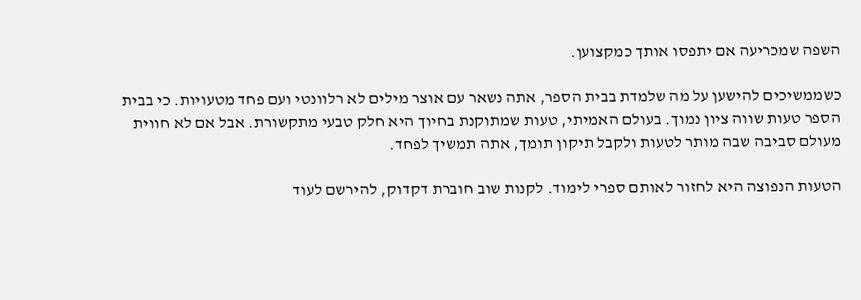השפה שמכריעה אם יתפסו אותך כמקצוען.

כשממשיכים להישען על מה שלמדת בבית הספר, אתה נשאר עם אוצר מילים לא רלוונטי ועם פחד מטעויות. כי בבית הספר טעות שווה ציון נמוך. בעולם האמיתי, טעות שמתוקנת בחיוך היא חלק טבעי מתקשורת. אבל אם לא חווית מעולם סביבה שבה מותר לטעות ולקבל תיקון תומך, אתה תמשיך לפחד.

הטעות הנפוצה היא לחזור לאותם ספרי לימוד. לקנות שוב חוברת דקדוק, להירשם לעוד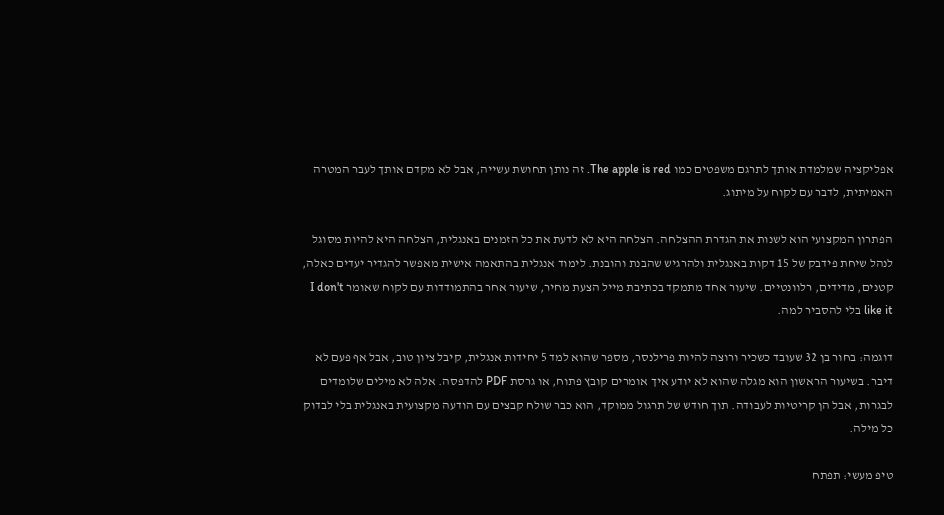אפליקציה שמלמדת אותך לתרגם משפטים כמו The apple is red. זה נותן תחושת עשייה, אבל לא מקדם אותך לעבר המטרה האמיתית, לדבר עם לקוח על מיתוג.

הפתרון המקצועי הוא לשנות את הגדרת ההצלחה. הצלחה היא לא לדעת את כל הזמנים באנגלית, הצלחה היא להיות מסוגל לנהל שיחת פידבק של 15 דקות באנגלית ולהרגיש שהבנת והובנת. לימוד אנגלית בהתאמה אישית מאפשר להגדיר יעדים כאלה, קטנים, מדידים, רלוונטיים. שיעור אחד מתמקד בכתיבת מייל הצעת מחיר, שיעור אחר בהתמודדות עם לקוח שאומר I don't like it בלי להסביר למה.

דוגמה: בחור בן 32 שעובד כשכיר ורוצה להיות פרילנסר, מספר שהוא למד 5 יחידות אנגלית, קיבל ציון טוב, אבל אף פעם לא דיבר. בשיעור הראשון הוא מגלה שהוא לא יודע איך אומרים קובץ פתוח, או גרסת PDF להדפסה. אלה לא מילים שלומדים לבגרות, אבל הן קריטיות לעבודה. תוך חודש של תרגול ממוקד, הוא כבר שולח קבצים עם הודעה מקצועית באנגלית בלי לבדוק כל מילה.

טיפ מעשי: תפתח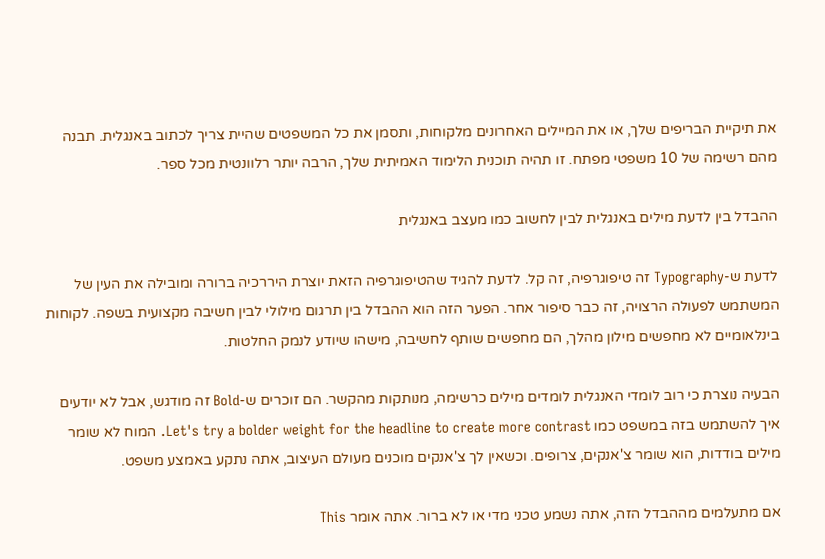את תיקיית הבריפים שלך, או את המיילים האחרונים מלקוחות, ותסמן את כל המשפטים שהיית צריך לכתוב באנגלית. תבנה מהם רשימה של 10 משפטי מפתח. זו תהיה תוכנית הלימוד האמיתית שלך, הרבה יותר רלוונטית מכל ספר.

ההבדל בין לדעת מילים באנגלית לבין לחשוב כמו מעצב באנגלית

לדעת ש-Typography זה טיפוגרפיה, זה קל. לדעת להגיד שהטיפוגרפיה הזאת יוצרת היררכיה ברורה ומובילה את העין של המשתמש לפעולה הרצויה, זה כבר סיפור אחר. הפער הזה הוא ההבדל בין תרגום מילולי לבין חשיבה מקצועית בשפה. לקוחות בינלאומיים לא מחפשים מילון מהלך, הם מחפשים שותף לחשיבה, מישהו שיודע לנמק החלטות.

הבעיה נוצרת כי רוב לומדי האנגלית לומדים מילים כרשימה, מנותקות מהקשר. הם זוכרים ש-Bold זה מודגש, אבל לא יודעים איך להשתמש בזה במשפט כמו Let's try a bolder weight for the headline to create more contrast. המוח לא שומר מילים בודדות, הוא שומר צ'אנקים, צרופים. וכשאין לך צ'אנקים מוכנים מעולם העיצוב, אתה נתקע באמצע משפט.

אם מתעלמים מההבדל הזה, אתה נשמע טכני מדי או לא ברור. אתה אומר This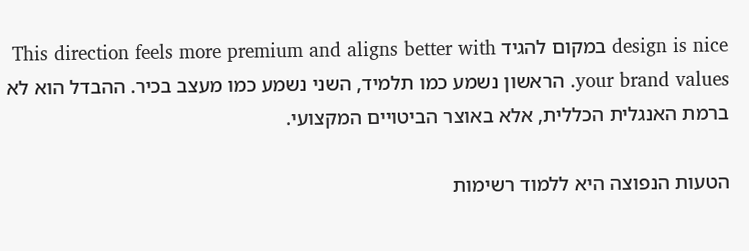design is nice במקום להגיד This direction feels more premium and aligns better with your brand values. הראשון נשמע כמו תלמיד, השני נשמע כמו מעצב בכיר. ההבדל הוא לא ברמת האנגלית הכללית, אלא באוצר הביטויים המקצועי.

הטעות הנפוצה היא ללמוד רשימות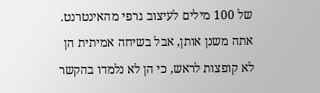של 100 מילים לעיצוב גרפי מהאינטרנט. אתה משנן אותן, אבל בשיחה אמיתית הן לא קופצות לראש, כי הן לא נלמדו בהקשר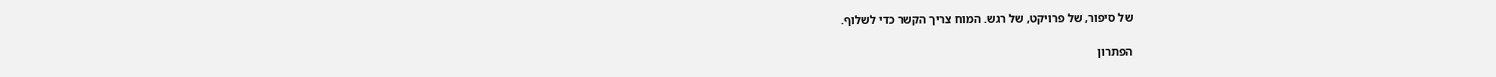של סיפור, של פרויקט, של רגש. המוח צריך הקשר כדי לשלוף.

הפתרון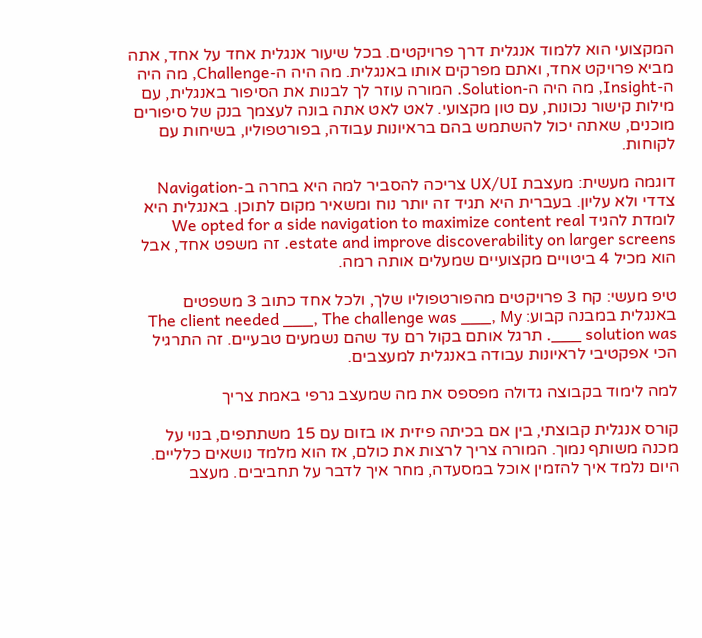המקצועי הוא ללמוד אנגלית דרך פרויקטים. בכל שיעור אנגלית אחד על אחד, אתה מביא פרויקט אחד, ואתם מפרקים אותו באנגלית. מה היה ה-Challenge, מה היה ה-Insight, מה היה ה-Solution. המורה עוזר לך לבנות את הסיפור באנגלית, עם מילות קישור נכונות, עם טון מקצועי. לאט לאט אתה בונה לעצמך בנק של סיפורים מוכנים, שאתה יכול להשתמש בהם בראיונות עבודה, בפורטפוליו, בשיחות עם לקוחות.

דוגמה מעשית: מעצבת UX/UI צריכה להסביר למה היא בחרה ב-Navigation צדדי ולא עליון. בעברית היא תגיד זה יותר נוח ומשאיר מקום לתוכן. באנגלית היא לומדת להגיד We opted for a side navigation to maximize content real estate and improve discoverability on larger screens. זה משפט אחד, אבל הוא מכיל 4 ביטויים מקצועיים שמעלים אותה רמה.

טיפ מעשי: קח 3 פרויקטים מהפורטפוליו שלך, ולכל אחד כתוב 3 משפטים באנגלית במבנה קבוע: The client needed ___, The challenge was ___, My solution was ___. תרגל אותם בקול רם עד שהם נשמעים טבעיים. זה התרגיל הכי אפקטיבי לראיונות עבודה באנגלית למעצבים.

למה לימוד בקבוצה גדולה מפספס את מה שמעצב גרפי באמת צריך

קורס אנגלית קבוצתי, בין אם בכיתה פיזית או בזום עם 15 משתתפים, בנוי על מכנה משותף נמוך. המורה צריך לרצות את כולם, אז הוא מלמד נושאים כלליים. היום נלמד איך להזמין אוכל במסעדה, מחר איך לדבר על תחביבים. מעצב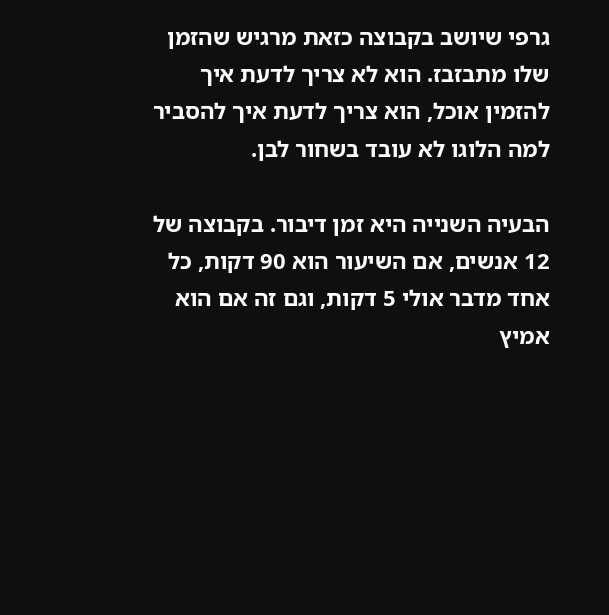גרפי שיושב בקבוצה כזאת מרגיש שהזמן שלו מתבזבז. הוא לא צריך לדעת איך להזמין אוכל, הוא צריך לדעת איך להסביר למה הלוגו לא עובד בשחור לבן.

הבעיה השנייה היא זמן דיבור. בקבוצה של 12 אנשים, אם השיעור הוא 90 דקות, כל אחד מדבר אולי 5 דקות, וגם זה אם הוא אמיץ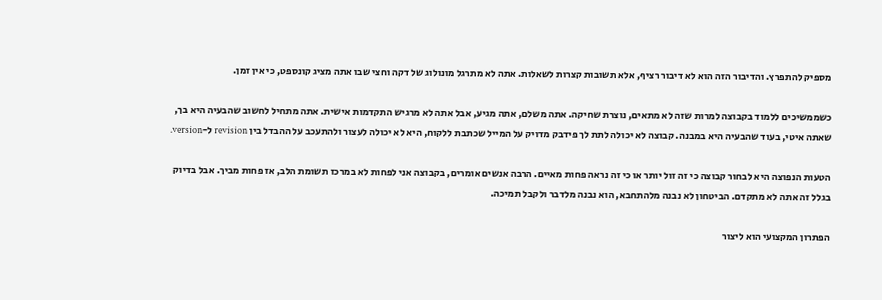מספיק להתפרץ. והדיבור הזה הוא לא דיבור רציף, אלא תשובות קצרות לשאלות. אתה לא מתרגל מונולוג של דקה וחצי שבו אתה מציג קונספט, כי אין זמן.

כשממשיכים ללמוד בקבוצה למרות שזה לא מתאים, נוצרת שחיקה. אתה משלם, אתה מגיע, אבל אתה לא מרגיש התקדמות אישית. אתה מתחיל לחשוב שהבעיה היא בך, שאתה איטי, בעוד שהבעיה היא במבנה. קבוצה לא יכולה לתת לך פידבק מדויק על המייל שכתבת ללקוח, היא לא יכולה לעצור ולהתעכב על ההבדל בין revision ל-version.

הטעות הנפוצה היא לבחור קבוצה כי זה זול יותר או כי זה נראה פחות מאיים. הרבה אנשים אומרים, בקבוצה אני לפחות לא במרכז תשומת הלב, אז פחות מביך. אבל בדיוק בגלל זה אתה לא מתקדם. הביטחון לא נבנה מלהתחבא, הוא נבנה מלדבר ולקבל תמיכה.

הפתרון המקצועי הוא ליצור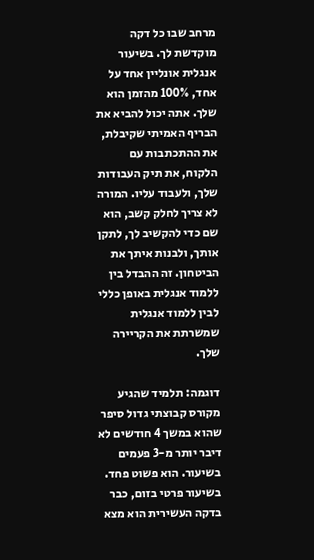מרחב שבו כל דקה מוקדשת לך. בשיעור אנגלית אונליין אחד על אחד, 100% מהזמן הוא שלך. אתה יכול להביא את הבריף האמיתי שקיבלת, את ההתכתבות עם הלקוח, את תיק העבודות שלך, ולעבוד עליו. המורה לא צריך לחלק קשב, הוא שם כדי להקשיב לך, לתקן אותך, ולבנות איתך את הביטחון. זה ההבדל בין ללמוד אנגלית באופן כללי לבין ללמוד אנגלית שמשרתת את הקריירה שלך.

דוגמה: תלמיד שהגיע מקורס קבוצתי גדול סיפר שהוא במשך 4 חודשים לא דיבר יותר מ-3 פעמים בשיעור. הוא פשוט פחד. בשיעור פרטי בזום, כבר בדקה העשירית הוא מצא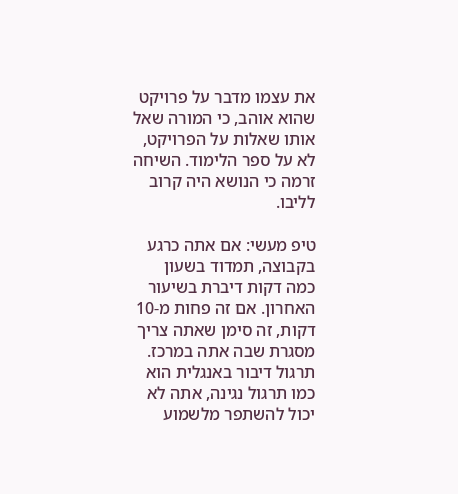את עצמו מדבר על פרויקט שהוא אוהב, כי המורה שאל אותו שאלות על הפרויקט, לא על ספר הלימוד. השיחה זרמה כי הנושא היה קרוב לליבו.

טיפ מעשי: אם אתה כרגע בקבוצה, תמדוד בשעון כמה דקות דיברת בשיעור האחרון. אם זה פחות מ-10 דקות, זה סימן שאתה צריך מסגרת שבה אתה במרכז. תרגול דיבור באנגלית הוא כמו תרגול נגינה, אתה לא יכול להשתפר מלשמוע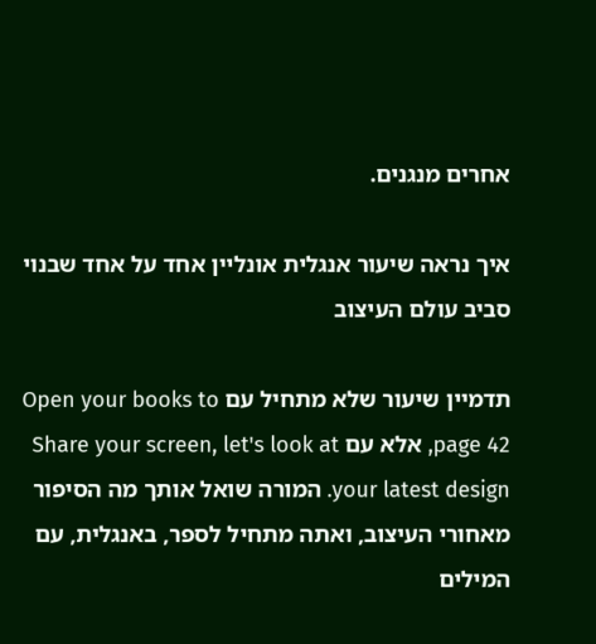אחרים מנגנים.

איך נראה שיעור אנגלית אונליין אחד על אחד שבנוי סביב עולם העיצוב

תדמיין שיעור שלא מתחיל עם Open your books to page 42, אלא עם Share your screen, let's look at your latest design. המורה שואל אותך מה הסיפור מאחורי העיצוב, ואתה מתחיל לספר, באנגלית, עם המילים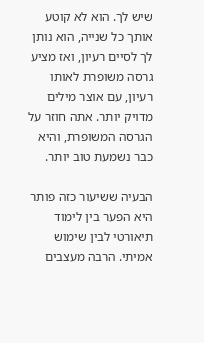שיש לך. הוא לא קוטע אותך כל שנייה, הוא נותן לך לסיים רעיון, ואז מציע גרסה משופרת לאותו רעיון, עם אוצר מילים מדויק יותר. אתה חוזר על הגרסה המשופרת, והיא כבר נשמעת טוב יותר.

הבעיה ששיעור כזה פותר היא הפער בין לימוד תיאורטי לבין שימוש אמיתי. הרבה מעצבים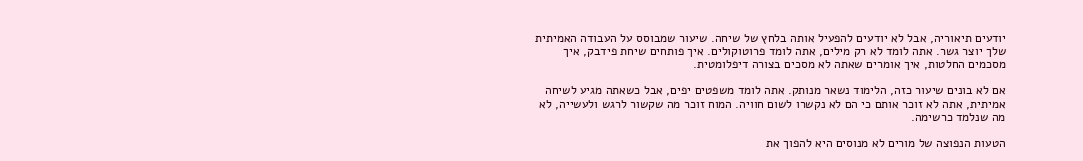יודעים תיאוריה, אבל לא יודעים להפעיל אותה בלחץ של שיחה. שיעור שמבוסס על העבודה האמיתית שלך יוצר גשר. אתה לומד לא רק מילים, אתה לומד פרוטוקולים. איך פותחים שיחת פידבק, איך מסכמים החלטות, איך אומרים שאתה לא מסכים בצורה דיפלומטית.

אם לא בונים שיעור כזה, הלימוד נשאר מנותק. אתה לומד משפטים יפים, אבל כשאתה מגיע לשיחה אמיתית, אתה לא זוכר אותם כי הם לא נקשרו לשום חוויה. המוח זוכר מה שקשור לרגש ולעשייה, לא מה שנלמד כרשימה.

הטעות הנפוצה של מורים לא מנוסים היא להפוך את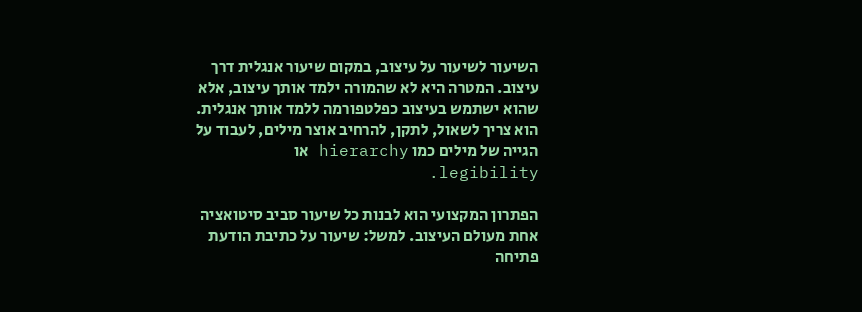השיעור לשיעור על עיצוב, במקום שיעור אנגלית דרך עיצוב. המטרה היא לא שהמורה ילמד אותך עיצוב, אלא שהוא ישתמש בעיצוב כפלטפורמה ללמד אותך אנגלית. הוא צריך לשאול, לתקן, להרחיב אוצר מילים, לעבוד על הגייה של מילים כמו hierarchy או legibility.

הפתרון המקצועי הוא לבנות כל שיעור סביב סיטואציה אחת מעולם העיצוב. למשל: שיעור על כתיבת הודעת פתיחה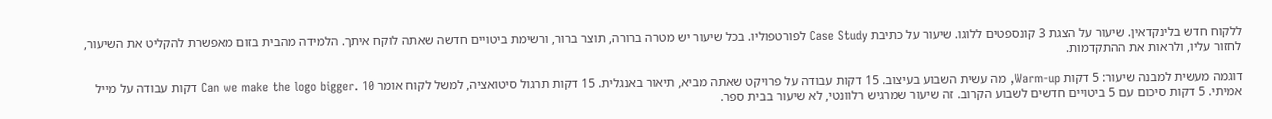ללקוח חדש בלינקדאין. שיעור על הצגת 3 קונספטים ללוגו. שיעור על כתיבת Case Study לפורטפוליו. בכל שיעור יש מטרה ברורה, תוצר ברור, ורשימת ביטויים חדשה שאתה לוקח איתך. הלמידה מהבית בזום מאפשרת להקליט את השיעור, לחזור עליו, ולראות את ההתקדמות.

דוגמה מעשית למבנה שיעור: 5 דקות Warm-up, מה עשית השבוע בעיצוב. 15 דקות עבודה על פרויקט שאתה מביא, תיאור באנגלית. 15 דקות תרגול סיטואציה, למשל לקוח אומר Can we make the logo bigger. 10 דקות עבודה על מייל אמיתי. 5 דקות סיכום עם 5 ביטויים חדשים לשבוע הקרוב. זה שיעור שמרגיש רלוונטי, לא שיעור בבית ספר.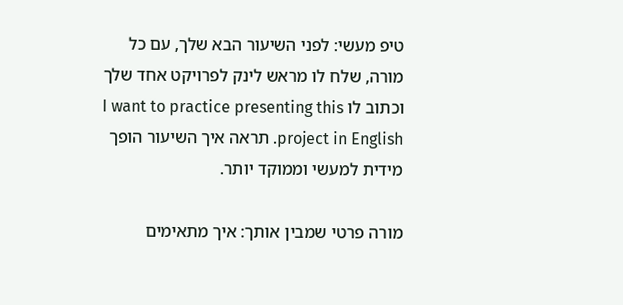טיפ מעשי: לפני השיעור הבא שלך, עם כל מורה, שלח לו מראש לינק לפרויקט אחד שלך וכתוב לו I want to practice presenting this project in English. תראה איך השיעור הופך מידית למעשי וממוקד יותר.

מורה פרטי שמבין אותך: איך מתאימים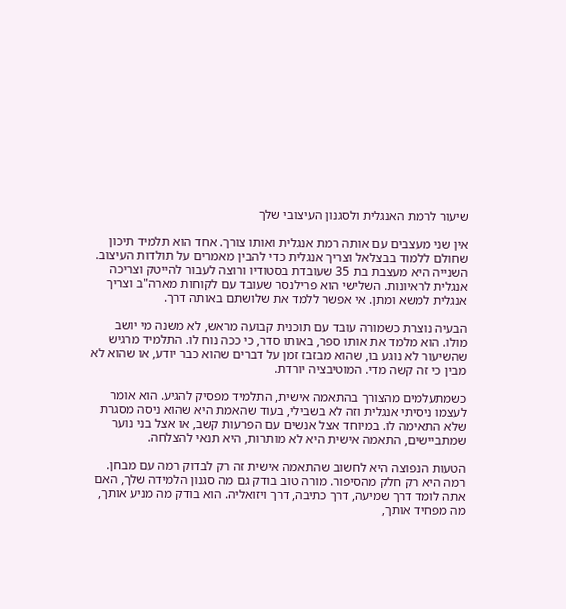שיעור לרמת האנגלית ולסגנון העיצובי שלך

אין שני מעצבים עם אותה רמת אנגלית ואותו צורך. אחד הוא תלמיד תיכון שחולם ללמוד בבצלאל וצריך אנגלית כדי להבין מאמרים על תולדות העיצוב. השנייה היא מעצבת בת 35 שעובדת בסטודיו ורוצה לעבור להייטק וצריכה אנגלית לראיונות. השלישי הוא פרילנסר שעובד עם לקוחות מארה"ב וצריך אנגלית למשא ומתן. אי אפשר ללמד את שלושתם באותה דרך.

הבעיה נוצרת כשמורה עובד עם תוכנית קבועה מראש, לא משנה מי יושב מולו. הוא מלמד את אותו ספר, באותו סדר, כי ככה נוח לו. התלמיד מרגיש שהשיעור לא נוגע בו, שהוא מבזבז זמן על דברים שהוא כבר יודע, או שהוא לא מבין כי זה קשה מדי. המוטיבציה יורדת.

כשמתעלמים מהצורך בהתאמה אישית, התלמיד מפסיק להגיע. הוא אומר לעצמו ניסיתי אנגלית וזה לא בשבילי, בעוד שהאמת היא שהוא ניסה מסגרת שלא התאימה לו. במיוחד אצל אנשים עם הפרעות קשב, או אצל בני נוער שמתביישים, התאמה אישית היא לא מותרות, היא תנאי להצלחה.

הטעות הנפוצה היא לחשוב שהתאמה אישית זה רק לבדוק רמה עם מבחן. רמה היא רק חלק מהסיפור. מורה טוב בודק גם מה סגנון הלמידה שלך, האם אתה לומד דרך שמיעה, דרך כתיבה, דרך ויזואליה. הוא בודק מה מניע אותך, מה מפחיד אותך,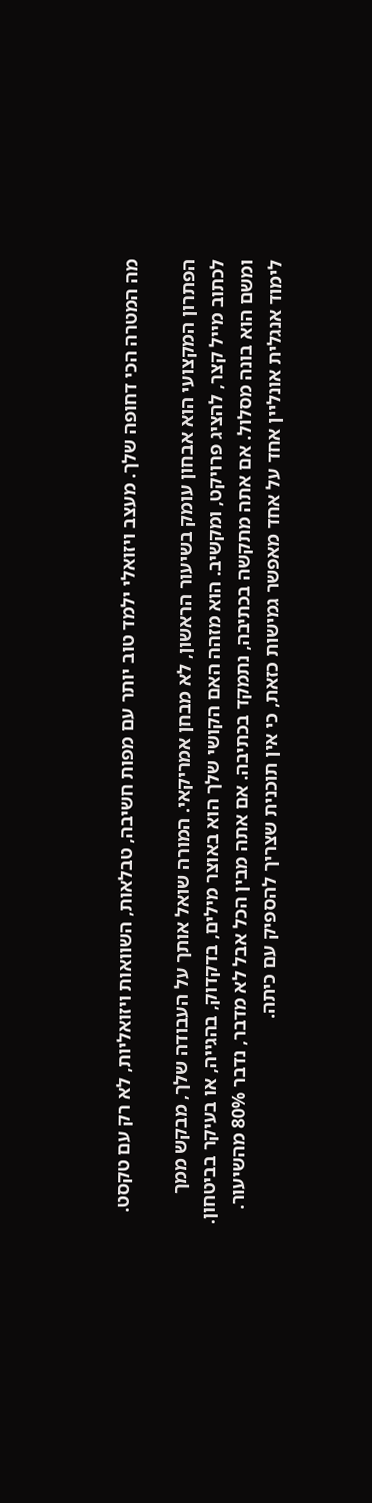מה המטרה הכי דחופה שלך. מעצב ויזואלי ילמד טוב יותר עם מפות חשיבה, טבלאות, השוואות ויזואליות, לא רק עם טקסט.

הפתרון המקצועי הוא אבחון עומק בשיעור הראשון, לא מבחן אמריקאי. המורה שואל אותך על העבודה שלך, מבקש ממך לכתוב מייל קצר, להציג פרויקט, ומקשיב. הוא מזהה האם הקושי שלך הוא באוצר מילים, בדקדוק, בהגייה, או בעיקר בביטחון. ומשם הוא בונה מסלול. אם אתה מתקשה בכתיבה, נתמקד בכתיבה. אם אתה מבין הכל אבל לא מדבר, נדבר 80% מהשיעור. לימוד אנגלית אונליין אחד על אחד מאפשר גמישות כזאת, כי אין תוכנית שצריך להספיק עם כיתה.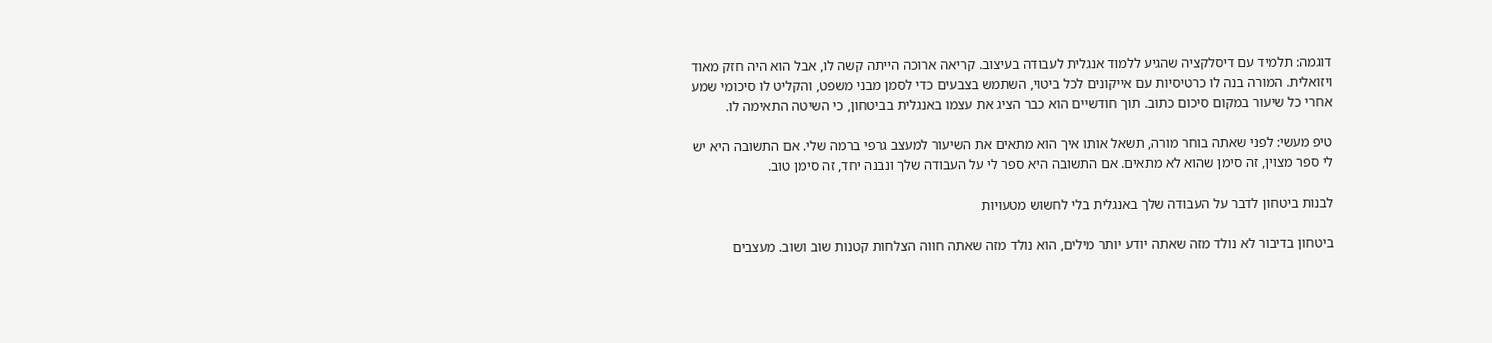דוגמה: תלמיד עם דיסלקציה שהגיע ללמוד אנגלית לעבודה בעיצוב. קריאה ארוכה הייתה קשה לו, אבל הוא היה חזק מאוד ויזואלית. המורה בנה לו כרטיסיות עם אייקונים לכל ביטוי, השתמש בצבעים כדי לסמן מבני משפט, והקליט לו סיכומי שמע אחרי כל שיעור במקום סיכום כתוב. תוך חודשיים הוא כבר הציג את עצמו באנגלית בביטחון, כי השיטה התאימה לו.

טיפ מעשי: לפני שאתה בוחר מורה, תשאל אותו איך הוא מתאים את השיעור למעצב גרפי ברמה שלי. אם התשובה היא יש לי ספר מצוין, זה סימן שהוא לא מתאים. אם התשובה היא ספר לי על העבודה שלך ונבנה יחד, זה סימן טוב.

לבנות ביטחון לדבר על העבודה שלך באנגלית בלי לחשוש מטעויות

ביטחון בדיבור לא נולד מזה שאתה יודע יותר מילים, הוא נולד מזה שאתה חווה הצלחות קטנות שוב ושוב. מעצבים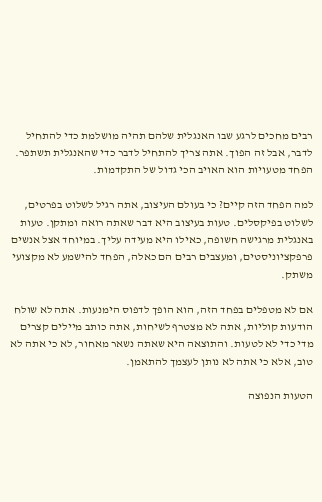רבים מחכים לרגע שבו האנגלית שלהם תהיה מושלמת כדי להתחיל לדבר, אבל זה הפוך. אתה צריך להתחיל לדבר כדי שהאנגלית תשתפר. הפחד מטעויות הוא האויב הכי גדול של התקדמות.

למה הפחד הזה קיים? כי בעולם העיצוב, אתה רגיל לשלוט בפרטים, לשלוט בפיקסלים. טעות בעיצוב היא דבר שאתה רואה ומתקן. טעות באנגלית מרגישה חשופה, כאילו היא מעידה עליך. במיוחד אצל אנשים פרפקציוניסטים, ומעצבים רבים הם כאלה, הפחד להישמע לא מקצועי משתק.

אם לא מטפלים בפחד הזה, הוא הופך לדפוס הימנעות. אתה לא שולח הודעות קוליות, אתה לא מצטרף לשיחות, אתה כותב מיילים קצרים מדי כדי לא לטעות. והתוצאה היא שאתה נשאר מאחור, לא כי אתה לא טוב, אלא כי אתה לא נותן לעצמך להתאמן.

הטעות הנפוצה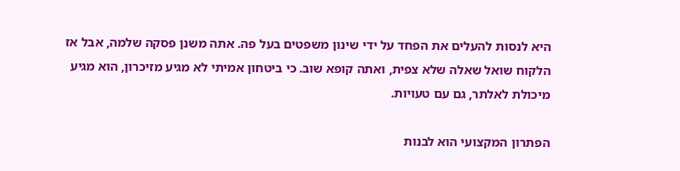היא לנסות להעלים את הפחד על ידי שינון משפטים בעל פה. אתה משנן פסקה שלמה, אבל אז הלקוח שואל שאלה שלא צפית, ואתה קופא שוב. כי ביטחון אמיתי לא מגיע מזיכרון, הוא מגיע מיכולת לאלתר, גם עם טעויות.

הפתרון המקצועי הוא לבנות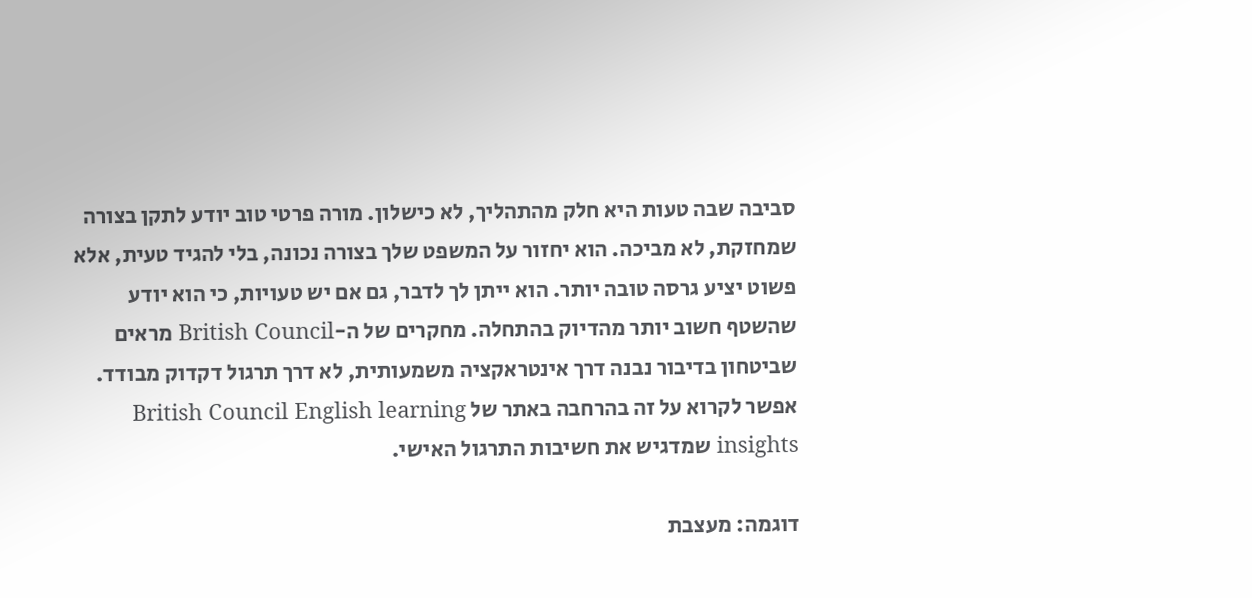סביבה שבה טעות היא חלק מהתהליך, לא כישלון. מורה פרטי טוב יודע לתקן בצורה שמחזקת, לא מביכה. הוא יחזור על המשפט שלך בצורה נכונה, בלי להגיד טעית, אלא פשוט יציע גרסה טובה יותר. הוא ייתן לך לדבר, גם אם יש טעויות, כי הוא יודע שהשטף חשוב יותר מהדיוק בהתחלה. מחקרים של ה-British Council מראים שביטחון בדיבור נבנה דרך אינטראקציה משמעותית, לא דרך תרגול דקדוק מבודד. אפשר לקרוא על זה בהרחבה באתר של British Council English learning insights שמדגיש את חשיבות התרגול האישי.

דוגמה: מעצבת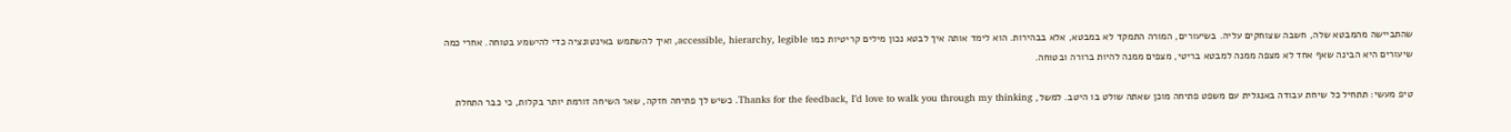שהתביישה מהמבטא שלה, חשבה שצוחקים עליה. בשיעורים, המורה התמקד לא במבטא, אלא בבהירות. הוא לימד אותה איך לבטא נכון מילים קריטיות כמו accessible, hierarchy, legible, ואיך להשתמש באינטונציה כדי להישמע בטוחה. אחרי כמה שיעורים היא הבינה שאף אחד לא מצפה ממנה למבטא בריטי, מצפים ממנה להיות ברורה ובטוחה.

טיפ מעשי: תתחיל כל שיחת עבודה באנגלית עם משפט פתיחה מוכן שאתה שולט בו היטב. למשל, Thanks for the feedback, I’d love to walk you through my thinking. כשיש לך פתיחה חזקה, שאר השיחה זורמת יותר בקלות, כי כבר התחלת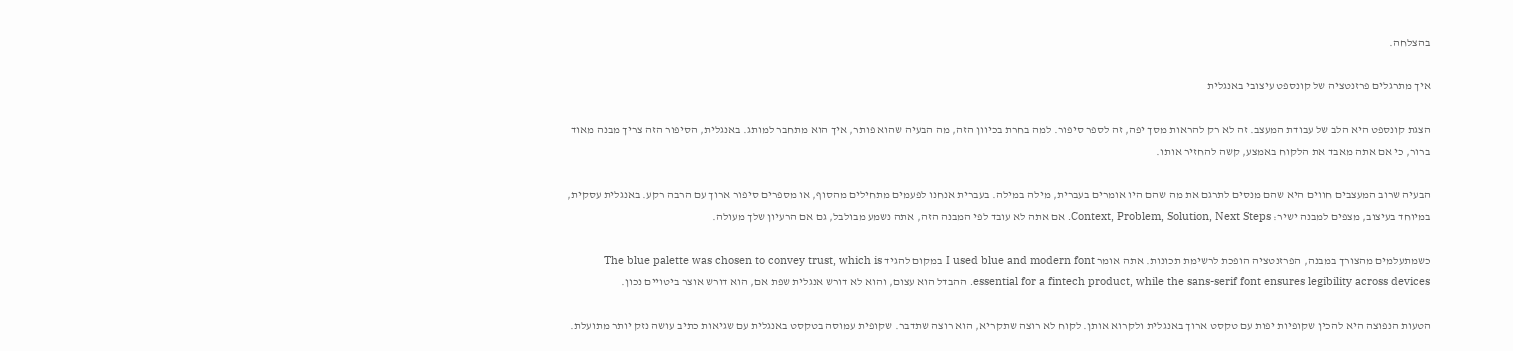בהצלחה.

איך מתרגלים פרזנטציה של קונספט עיצובי באנגלית

הצגת קונספט היא הלב של עבודת המעצב. זה לא רק להראות מסך יפה, זה לספר סיפור. למה בחרת בכיוון הזה, מה הבעיה שהוא פותר, איך הוא מתחבר למותג. באנגלית, הסיפור הזה צריך מבנה מאוד ברור, כי אם אתה מאבד את הלקוח באמצע, קשה להחזיר אותו.

הבעיה שרוב המעצבים חווים היא שהם מנסים לתרגם את מה שהם היו אומרים בעברית, מילה במילה. בעברית אנחנו לפעמים מתחילים מהסוף, או מספרים סיפור ארוך עם הרבה רקע. באנגלית עסקית, במיוחד בעיצוב, מצפים למבנה ישיר: Context, Problem, Solution, Next Steps. אם אתה לא עובד לפי המבנה הזה, אתה נשמע מבולבל, גם אם הרעיון שלך מעולה.

כשמתעלמים מהצורך במבנה, הפרזנטציה הופכת לרשימת תכונות. אתה אומר I used blue and modern font במקום להגיד The blue palette was chosen to convey trust, which is essential for a fintech product, while the sans-serif font ensures legibility across devices. ההבדל הוא עצום, והוא לא דורש אנגלית שפת אם, הוא דורש אוצר ביטויים נכון.

הטעות הנפוצה היא להכין שקופיות יפות עם טקסט ארוך באנגלית ולקרוא אותן. לקוח לא רוצה שתקריא, הוא רוצה שתדבר. שקופית עמוסה בטקסט באנגלית עם שגיאות כתיב עושה נזק יותר מתועלת.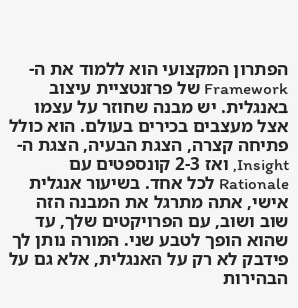הפתרון המקצועי הוא ללמוד את ה-Framework של פרזנטציית עיצוב באנגלית. יש מבנה שחוזר על עצמו אצל מעצבים בכירים בעולם. הוא כולל פתיחה קצרה, הצגת הבעיה, הצגת ה-Insight, ואז 2-3 קונספטים עם Rationale לכל אחד. בשיעור אנגלית אישי, אתה מתרגל את המבנה הזה שוב ושוב, עם הפרויקטים שלך, עד שהוא הופך לטבע שני. המורה נותן לך פידבק לא רק על האנגלית, אלא גם על הבהירות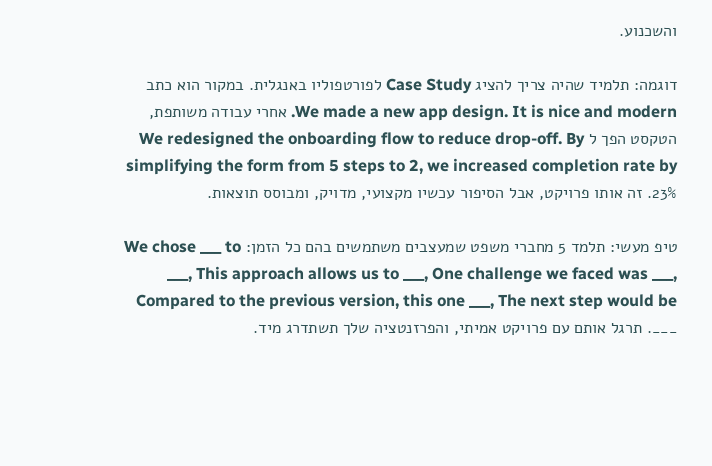והשכנוע.

דוגמה: תלמיד שהיה צריך להציג Case Study לפורטפוליו באנגלית. במקור הוא כתב We made a new app design. It is nice and modern. אחרי עבודה משותפת, הטקסט הפך ל We redesigned the onboarding flow to reduce drop-off. By simplifying the form from 5 steps to 2, we increased completion rate by 23%. זה אותו פרויקט, אבל הסיפור עכשיו מקצועי, מדויק, ומבוסס תוצאות.

טיפ מעשי: תלמד 5 מחברי משפט שמעצבים משתמשים בהם כל הזמן: We chose ___ to ___, This approach allows us to ___, One challenge we faced was ___, Compared to the previous version, this one ___, The next step would be ___. תרגל אותם עם פרויקט אמיתי, והפרזנטציה שלך תשתדרג מיד.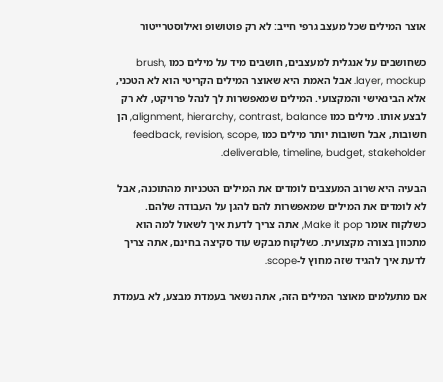אוצר המילים שכל מעצב גרפי חייב: לא רק פוטושופ ואילוסטרייטור

כשחושבים על אנגלית למעצבים, חושבים מיד על מילים כמו brush, layer, mockup. אבל האמת היא שאוצר המילים הקריטי הוא לא הטכני, אלא הבינאישי והמקצועי. המילים שמאפשרות לך לנהל פרויקט, לא רק לבצע אותו. מילים כמו alignment, hierarchy, contrast, balance, הן חשובות, אבל חשובות יותר מילים כמו feedback, revision, scope, deliverable, timeline, budget, stakeholder.

הבעיה היא שרוב המעצבים לומדים את המילים הטכניות מהתוכנה, אבל לא לומדים את המילים שמאפשרות להם להגן על העבודה שלהם. כשלקוח אומר Make it pop, אתה צריך לדעת איך לשאול למה הוא מתכוון בצורה מקצועית. כשלקוח מבקש עוד סקיצה בחינם, אתה צריך לדעת איך להגיד שזה מחוץ ל-scope.

אם מתעלמים מאוצר המילים הזה, אתה נשאר בעמדת מבצע, לא בעמדת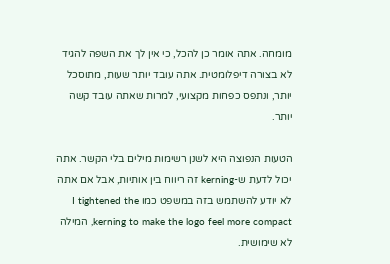מומחה. אתה אומר כן להכל, כי אין לך את השפה להגיד לא בצורה דיפלומטית. אתה עובד יותר שעות, מתוסכל יותר, ונתפס כפחות מקצועי, למרות שאתה עובד קשה יותר.

הטעות הנפוצה היא לשנן רשימות מילים בלי הקשר. אתה יכול לדעת ש-kerning זה ריווח בין אותיות, אבל אם אתה לא יודע להשתמש בזה במשפט כמו I tightened the kerning to make the logo feel more compact, המילה לא שימושית.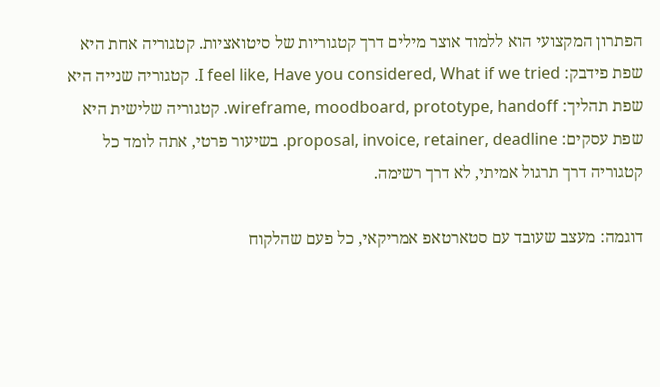הפתרון המקצועי הוא ללמוד אוצר מילים דרך קטגוריות של סיטואציות. קטגוריה אחת היא שפת פידבק: I feel like, Have you considered, What if we tried. קטגוריה שנייה היא שפת תהליך: wireframe, moodboard, prototype, handoff. קטגוריה שלישית היא שפת עסקים: proposal, invoice, retainer, deadline. בשיעור פרטי, אתה לומד כל קטגוריה דרך תרגול אמיתי, לא דרך רשימה.

דוגמה: מעצב שעובד עם סטארטאפ אמריקאי, כל פעם שהלקוח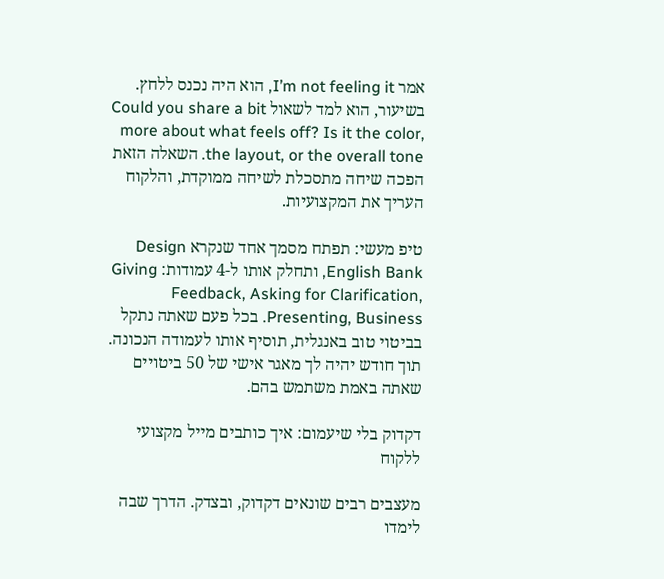אמר I’m not feeling it, הוא היה נכנס ללחץ. בשיעור, הוא למד לשאול Could you share a bit more about what feels off? Is it the color, the layout, or the overall tone. השאלה הזאת הפכה שיחה מתסכלת לשיחה ממוקדת, והלקוח העריך את המקצועיות.

טיפ מעשי: תפתח מסמך אחד שנקרא Design English Bank, ותחלק אותו ל-4 עמודות: Giving Feedback, Asking for Clarification, Presenting, Business. בכל פעם שאתה נתקל בביטוי טוב באנגלית, תוסיף אותו לעמודה הנכונה. תוך חודש יהיה לך מאגר אישי של 50 ביטויים שאתה באמת משתמש בהם.

דקדוק בלי שיעמום: איך כותבים מייל מקצועי ללקוח

מעצבים רבים שונאים דקדוק, ובצדק. הדרך שבה לימדו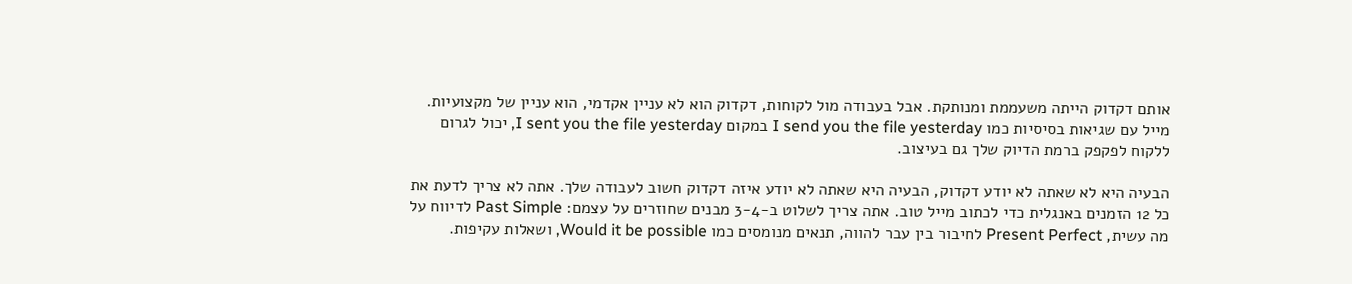אותם דקדוק הייתה משעממת ומנותקת. אבל בעבודה מול לקוחות, דקדוק הוא לא עניין אקדמי, הוא עניין של מקצועיות. מייל עם שגיאות בסיסיות כמו I send you the file yesterday במקום I sent you the file yesterday, יכול לגרום ללקוח לפקפק ברמת הדיוק שלך גם בעיצוב.

הבעיה היא לא שאתה לא יודע דקדוק, הבעיה היא שאתה לא יודע איזה דקדוק חשוב לעבודה שלך. אתה לא צריך לדעת את כל 12 הזמנים באנגלית כדי לכתוב מייל טוב. אתה צריך לשלוט ב-3-4 מבנים שחוזרים על עצמם: Past Simple לדיווח על מה עשית, Present Perfect לחיבור בין עבר להווה, תנאים מנומסים כמו Would it be possible, ושאלות עקיפות.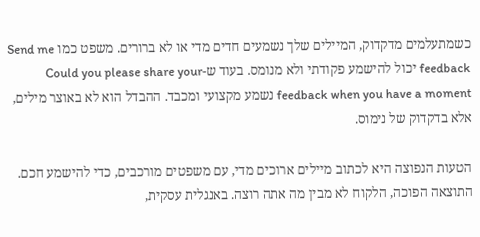כשמתעלמים מדקדוק, המיילים שלך נשמעים חדים מדי או לא ברורים. משפט כמו Send me feedback יכול להישמע פקודתי ולא מנומס. בעוד ש-Could you please share your feedback when you have a moment נשמע מקצועי ומכבד. ההבדל הוא לא באוצר מילים, אלא בדקדוק של נימוס.

הטעות הנפוצה היא לכתוב מיילים ארוכים מדי, עם משפטים מורכבים, כדי להישמע חכם. התוצאה הפוכה, הלקוח לא מבין מה אתה רוצה. באנגלית עסקית,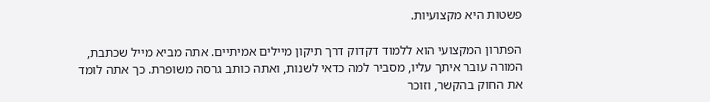פשטות היא מקצועיות.

הפתרון המקצועי הוא ללמוד דקדוק דרך תיקון מיילים אמיתיים. אתה מביא מייל שכתבת, המורה עובר איתך עליו, מסביר למה כדאי לשנות, ואתה כותב גרסה משופרת. כך אתה לומד את החוק בהקשר, וזוכר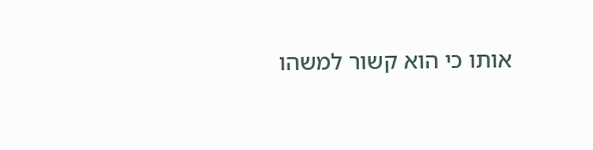אותו כי הוא קשור למשהו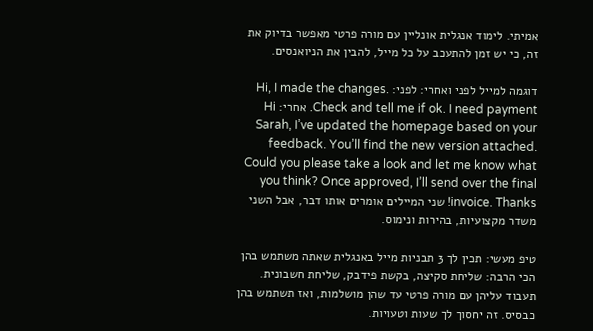אמיתי. לימוד אנגלית אונליין עם מורה פרטי מאפשר בדיוק את זה, כי יש זמן להתעכב על כל מייל, להבין את הניואנסים.

דוגמה למייל לפני ואחרי: לפני: Hi, I made the changes. Check and tell me if ok. I need payment. אחרי: Hi Sarah, I’ve updated the homepage based on your feedback. You’ll find the new version attached. Could you please take a look and let me know what you think? Once approved, I’ll send over the final invoice. Thanks! שני המיילים אומרים אותו דבר, אבל השני משדר מקצועיות, בהירות ונימוס.

טיפ מעשי: תכין לך 3 תבניות מייל באנגלית שאתה משתמש בהן הכי הרבה: שליחת סקיצה, בקשת פידבק, שליחת חשבונית. תעבוד עליהן עם מורה פרטי עד שהן מושלמות, ואז תשתמש בהן כבסיס. זה יחסוך לך שעות וטעויות.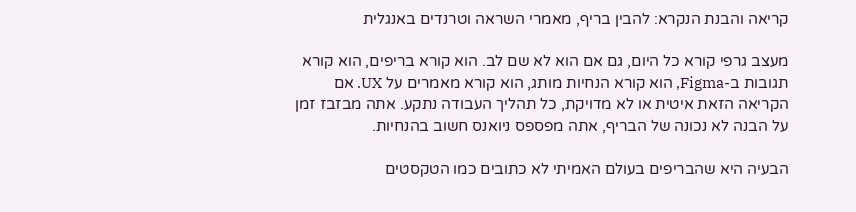קריאה והבנת הנקרא: להבין בריף, מאמרי השראה וטרנדים באנגלית

מעצב גרפי קורא כל היום, גם אם הוא לא שם לב. הוא קורא בריפים, הוא קורא תגובות ב-Figma, הוא קורא הנחיות מותג, הוא קורא מאמרים על UX. אם הקריאה הזאת איטית או לא מדויקת, כל תהליך העבודה נתקע. אתה מבזבז זמן על הבנה לא נכונה של הבריף, אתה מפספס ניואנס חשוב בהנחיות.

הבעיה היא שהבריפים בעולם האמיתי לא כתובים כמו הטקסטים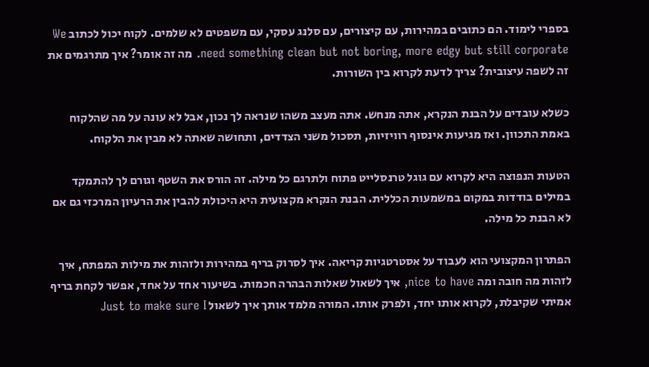בספרי לימוד. הם כתובים במהירות, עם קיצורים, עם סלנג עסקי, עם משפטים לא שלמים. לקוח יכול לכתוב We need something clean but not boring, more edgy but still corporate. מה זה אומר? איך מתרגמים את זה לשפה עיצובית? צריך לדעת לקרוא בין השורות.

כשלא עובדים על הבנת הנקרא, אתה מנחש. אתה מעצב משהו שנראה לך נכון, אבל לא עונה על מה שהלקוח באמת התכוון. ואז מגיעות אינסוף רוויזיות, תסכול משני הצדדים, ותחושה שאתה לא מבין את הלקוח.

הטעות הנפוצה היא לקרוא עם גוגל טרנסלייט פתוח ולתרגם כל מילה. זה הורס את השטף וגורם לך להתמקד במילים בודדות במקום במשמעות הכללית. הבנת הנקרא מקצועית היא היכולת להבין את הרעיון המרכזי גם אם לא הבנת כל מילה.

הפתרון המקצועי הוא לעבוד על אסטרטגיות קריאה. איך לסרוק בריף במהירות ולזהות את מילות המפתח, איך לזהות מה חובה ומה nice to have, איך לשאול שאלות הבהרה חכמות. בשיעור אחד על אחד, אפשר לקחת בריף אמיתי שקיבלת, לקרוא אותו יחד, ולפרק אותו. המורה מלמד אותך איך לשאול Just to make sure I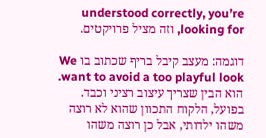understood correctly, you’re looking for, וזה מציל פרויקטים.

דוגמה: מעצב קיבל בריף שכתוב בו We want to avoid a too playful look. הוא הבין שצריך עיצוב רציני וכבד. בפועל, הלקוח התכוון שהוא לא רוצה משהו ילדותי, אבל כן רוצה משהו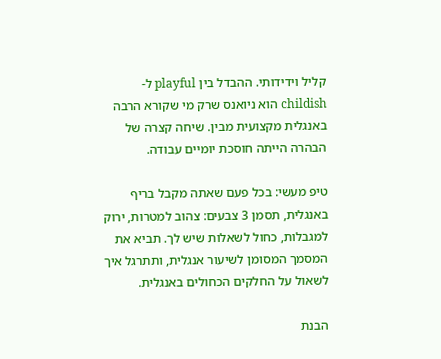קליל וידידותי. ההבדל בין playful ל-childish הוא ניואנס שרק מי שקורא הרבה באנגלית מקצועית מבין. שיחה קצרה של הבהרה הייתה חוסכת יומיים עבודה.

טיפ מעשי: בכל פעם שאתה מקבל בריף באנגלית, תסמן 3 צבעים: צהוב למטרות, ירוק למגבלות, כחול לשאלות שיש לך. תביא את המסמך המסומן לשיעור אנגלית, ותתרגל איך לשאול על החלקים הכחולים באנגלית.

הבנת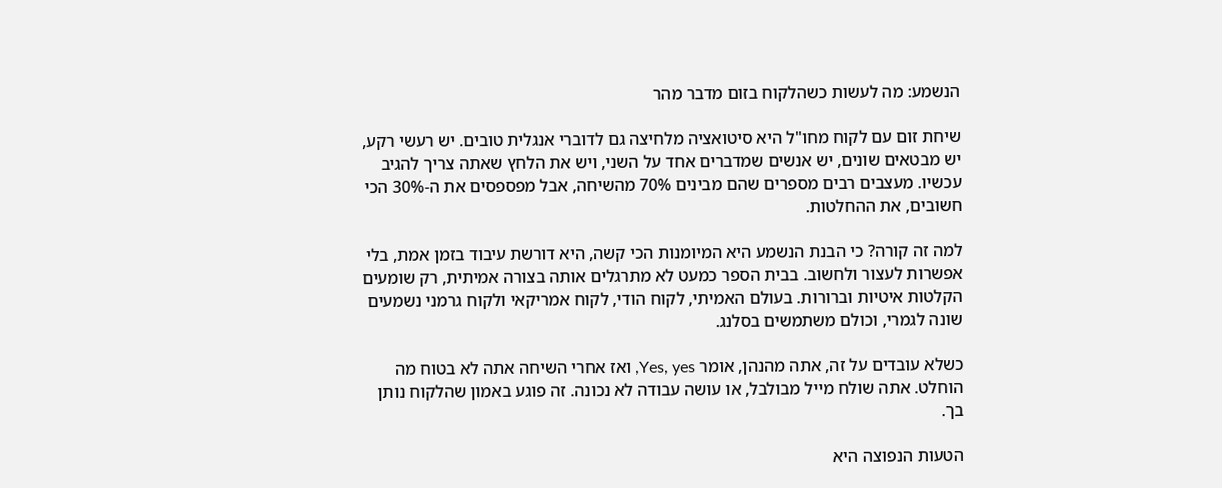הנשמע: מה לעשות כשהלקוח בזום מדבר מהר

שיחת זום עם לקוח מחו"ל היא סיטואציה מלחיצה גם לדוברי אנגלית טובים. יש רעשי רקע, יש מבטאים שונים, יש אנשים שמדברים אחד על השני, ויש את הלחץ שאתה צריך להגיב עכשיו. מעצבים רבים מספרים שהם מבינים 70% מהשיחה, אבל מפספסים את ה-30% הכי חשובים, את ההחלטות.

למה זה קורה? כי הבנת הנשמע היא המיומנות הכי קשה, היא דורשת עיבוד בזמן אמת, בלי אפשרות לעצור ולחשוב. בבית הספר כמעט לא מתרגלים אותה בצורה אמיתית, רק שומעים הקלטות איטיות וברורות. בעולם האמיתי, לקוח הודי, לקוח אמריקאי ולקוח גרמני נשמעים שונה לגמרי, וכולם משתמשים בסלנג.

כשלא עובדים על זה, אתה מהנהן, אומר Yes, yes, ואז אחרי השיחה אתה לא בטוח מה הוחלט. אתה שולח מייל מבולבל, או עושה עבודה לא נכונה. זה פוגע באמון שהלקוח נותן בך.

הטעות הנפוצה היא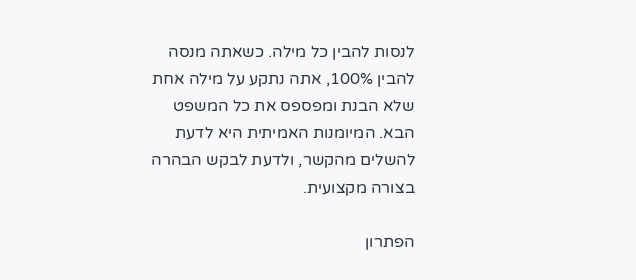לנסות להבין כל מילה. כשאתה מנסה להבין 100%, אתה נתקע על מילה אחת שלא הבנת ומפספס את כל המשפט הבא. המיומנות האמיתית היא לדעת להשלים מהקשר, ולדעת לבקש הבהרה בצורה מקצועית.

הפתרון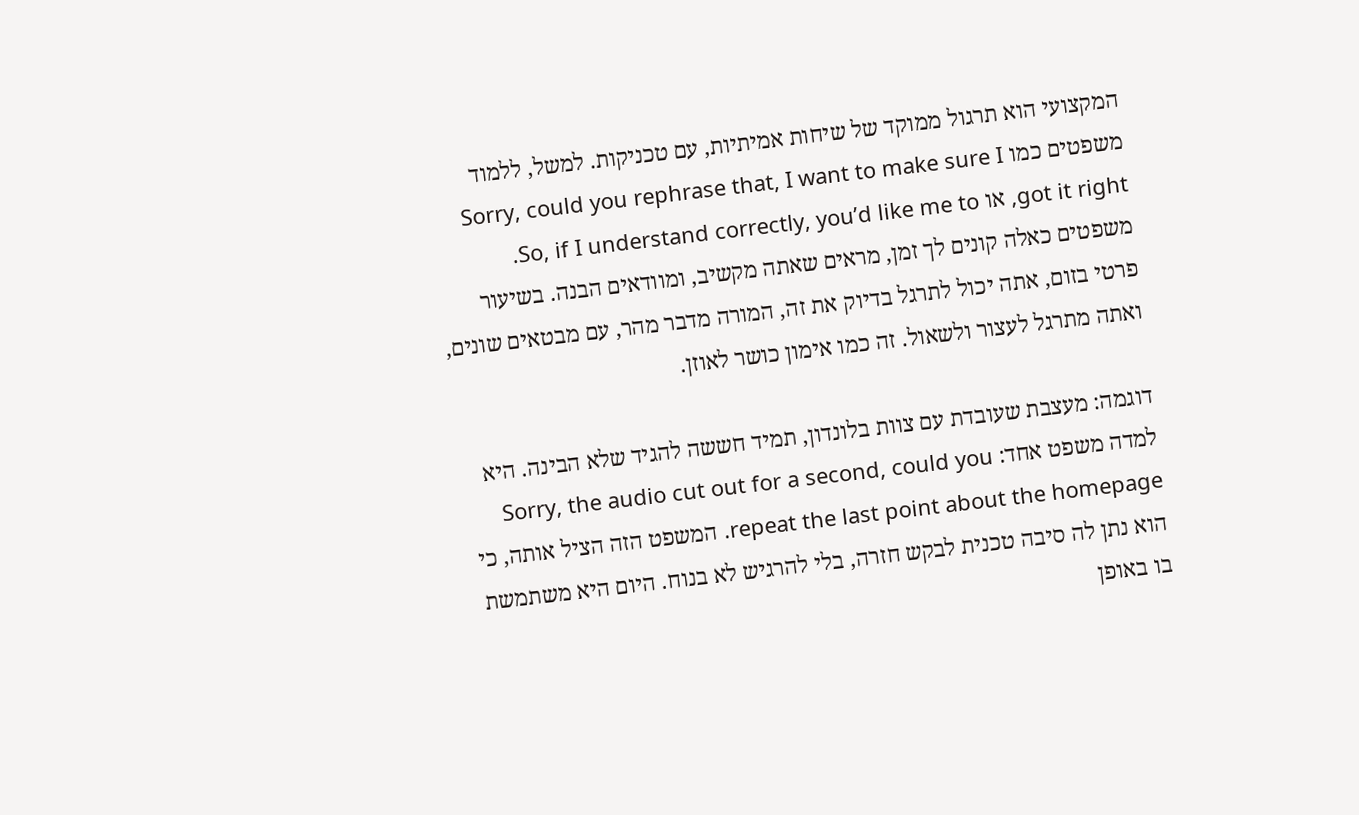המקצועי הוא תרגול ממוקד של שיחות אמיתיות, עם טכניקות. למשל, ללמוד משפטים כמו Sorry, could you rephrase that, I want to make sure I got it right, או So, if I understand correctly, you’d like me to. משפטים כאלה קונים לך זמן, מראים שאתה מקשיב, ומוודאים הבנה. בשיעור פרטי בזום, אתה יכול לתרגל בדיוק את זה, המורה מדבר מהר, עם מבטאים שונים, ואתה מתרגל לעצור ולשאול. זה כמו אימון כושר לאוזן.

דוגמה: מעצבת שעובדת עם צוות בלונדון, תמיד חששה להגיד שלא הבינה. היא למדה משפט אחד: Sorry, the audio cut out for a second, could you repeat the last point about the homepage. המשפט הזה הציל אותה, כי הוא נתן לה סיבה טכנית לבקש חזרה, בלי להרגיש לא בנוח. היום היא משתמשת בו באופן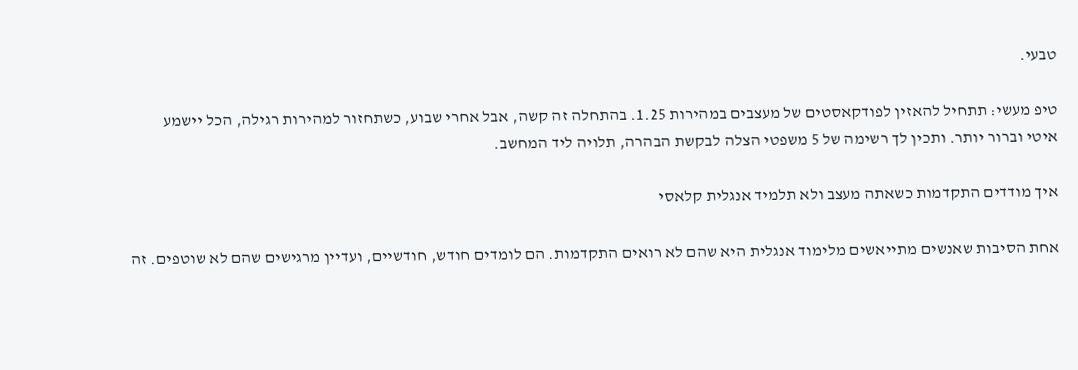טבעי.

טיפ מעשי: תתחיל להאזין לפודקאסטים של מעצבים במהירות 1.25. בהתחלה זה קשה, אבל אחרי שבוע, כשתחזור למהירות רגילה, הכל יישמע איטי וברור יותר. ותכין לך רשימה של 5 משפטי הצלה לבקשת הבהרה, תלויה ליד המחשב.

איך מודדים התקדמות כשאתה מעצב ולא תלמיד אנגלית קלאסי

אחת הסיבות שאנשים מתייאשים מלימוד אנגלית היא שהם לא רואים התקדמות. הם לומדים חודש, חודשיים, ועדיין מרגישים שהם לא שוטפים. זה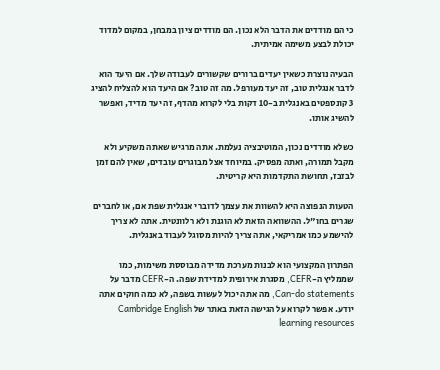כי הם מודדים את הדבר הלא נכון. הם מודדים ציון במבחן, במקום למדוד יכולת לבצע משימה אמיתית.

הבעיה נוצרת כשאין יעדים ברורים שקשורים לעבודה שלך. אם היעד הוא לדבר אנגלית טוב, זה יעד מעורפל. מה זה טוב? אם היעד הוא להצליח להציג 3 קונספטים באנגלית ב-10 דקות בלי לקרוא מהדף, זה יעד מדיד, ואפשר להשיג אותו.

כשלא מודדים נכון, המוטיבציה נעלמת. אתה מרגיש שאתה משקיע ולא מקבל תמורה, ואתה מפסיק. במיוחד אצל מבוגרים עובדים, שאין להם זמן לבזבז, תחושת התקדמות היא קריטית.

הטעות הנפוצה היא להשוות את עצמך לדוברי אנגלית שפת אם, או לחברים שגרים בחו"ל. ההשוואה הזאת לא הוגנת ולא רלוונטית. אתה לא צריך להישמע כמו אמריקאי, אתה צריך להיות מסוגל לעבוד באנגלית.

הפתרון המקצועי הוא לבנות מערכת מדידה מבוססת משימות, כמו שממליץ ה-CEFR, מסגרת אירופית למדידת שפה. ה-CEFR מדבר על Can-do statements, מה אתה יכול לעשות בשפה, לא כמה חוקים אתה יודע. אפשר לקרוא על הגישה הזאת באתר של Cambridge English learning resources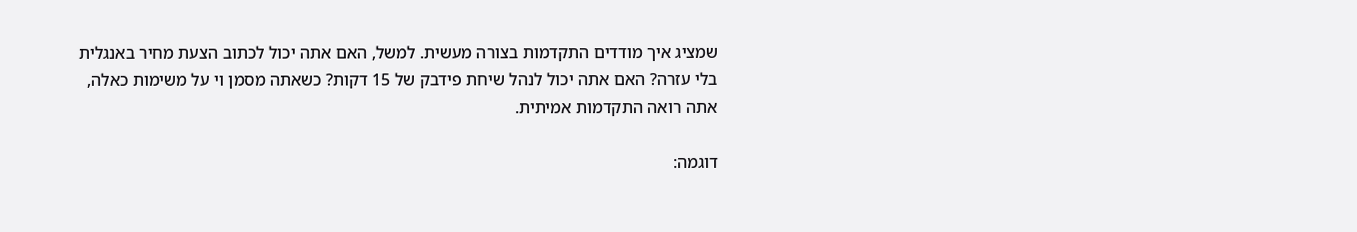שמציג איך מודדים התקדמות בצורה מעשית. למשל, האם אתה יכול לכתוב הצעת מחיר באנגלית בלי עזרה? האם אתה יכול לנהל שיחת פידבק של 15 דקות? כשאתה מסמן וי על משימות כאלה, אתה רואה התקדמות אמיתית.

דוגמה: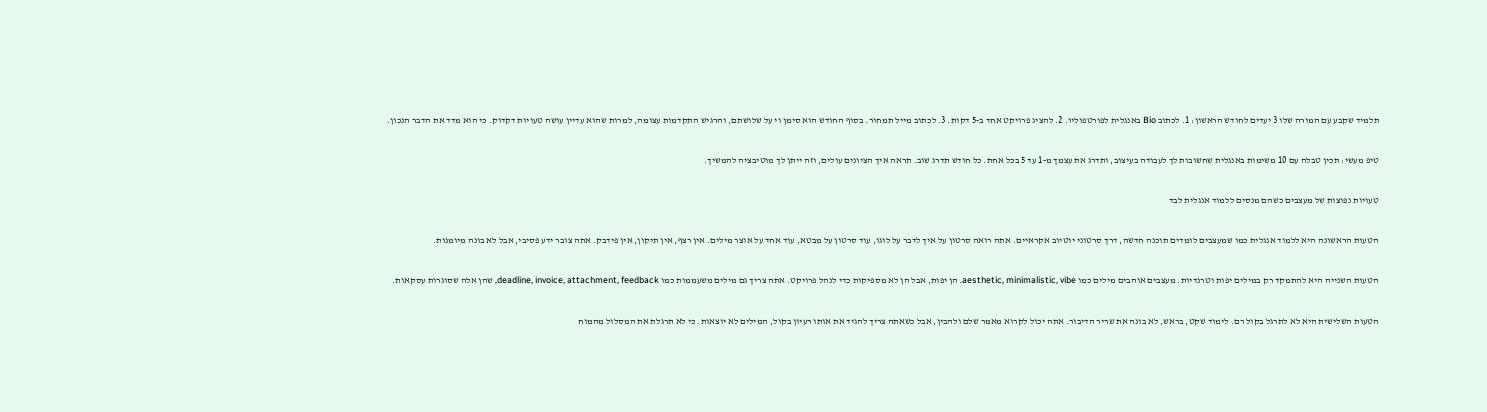תלמיד שקבע עם המורה שלו 3 יעדים לחודש הראשון: 1. לכתוב Bio באנגלית לפורטפוליו. 2. להציג פרויקט אחד ב-5 דקות. 3. לכתוב מייל תמחור. בסוף החודש הוא סימן וי על שלושתם, והרגיש התקדמות עצומה, למרות שהוא עדיין עושה טעויות דקדוק. כי הוא מדד את הדבר הנכון.

טיפ מעשי: תכין טבלה עם 10 משימות באנגלית שחשובות לך לעבודה בעיצוב, ותדרג את עצמך מ-1 עד 5 בכל אחת. כל חודש תדרג שוב. תראה איך הציונים עולים, וזה ייתן לך מוטיבציה להמשיך.

טעויות נפוצות של מעצבים כשהם מנסים ללמוד אנגלית לבד

הטעות הראשונה היא ללמוד אנגלית כמו שמעצבים לומדים תוכנה חדשה, דרך סרטוני יוטיוב אקראיים. אתה רואה סרטון על איך לדבר על לוגו, עוד סרטון על מבטא, עוד אחד על אוצר מילים. אין רצף, אין תיקון, אין פידבק. אתה צובר ידע פסיבי, אבל לא בונה מיומנות.

הטעות השנייה היא להתמקד רק במילים יפות וטרנדיות. מעצבים אוהבים מילים כמו aesthetic, minimalistic, vibe. הן יפות, אבל הן לא מספיקות כדי לנהל פרויקט. אתה צריך גם מילים משעממות כמו deadline, invoice, attachment, feedback, שהן אלה שסוגרות עסקאות.

הטעות השלישית היא לא לתרגל בקול רם. לימוד שקט, בראש, לא בונה את שריר הדיבור. אתה יכול לקרוא מאמר שלם ולהבין, אבל כשאתה צריך להגיד את אותו רעיון בקול, המילים לא יוצאות. כי לא תרגלת את המסלול מהמוח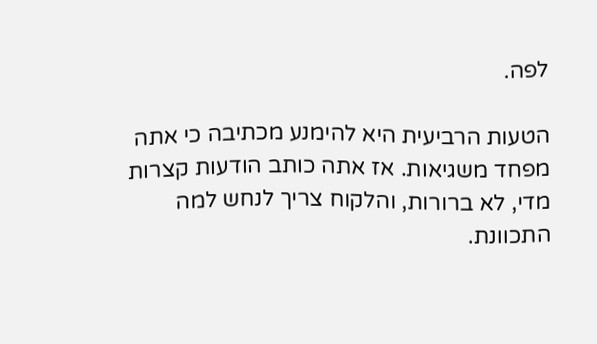לפה.

הטעות הרביעית היא להימנע מכתיבה כי אתה מפחד משגיאות. אז אתה כותב הודעות קצרות מדי, לא ברורות, והלקוח צריך לנחש למה התכוונת.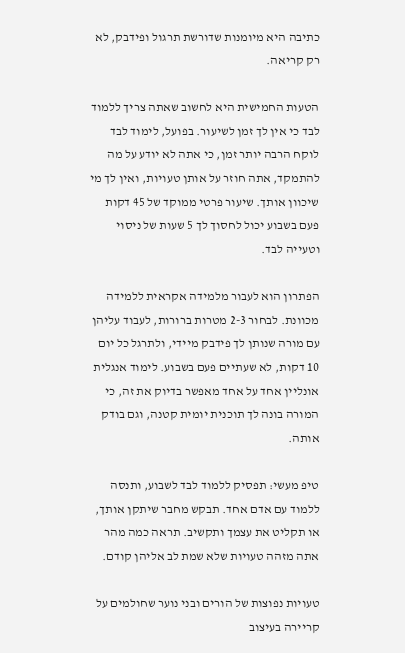כתיבה היא מיומנות שדורשת תרגול ופידבק, לא רק קריאה.

הטעות החמישית היא לחשוב שאתה צריך ללמוד לבד כי אין לך זמן לשיעור. בפועל, לימוד לבד לוקח הרבה יותר זמן, כי אתה לא יודע על מה להתמקד, אתה חוזר על אותן טעויות, ואין לך מי שיכוון אותך. שיעור פרטי ממוקד של 45 דקות פעם בשבוע יכול לחסוך לך 5 שעות של ניסוי וטעייה לבד.

הפתרון הוא לעבור מלמידה אקראית ללמידה מכוונת. לבחור 2-3 מטרות ברורות, לעבוד עליהן עם מורה שנותן לך פידבק מיידי, ולתרגל כל יום 10 דקות, לא שעתיים פעם בשבוע. לימוד אנגלית אונליין אחד על אחד מאפשר בדיוק את זה, כי המורה בונה לך תוכנית יומית קטנה, וגם בודק אותה.

טיפ מעשי: תפסיק ללמוד לבד לשבוע, ותנסה ללמוד עם אדם אחד. תבקש מחבר שיתקן אותך, או תקליט את עצמך ותקשיב. תראה כמה מהר אתה מזהה טעויות שלא שמת לב אליהן קודם.

טעויות נפוצות של הורים ובני נוער שחולמים על קריירה בעיצוב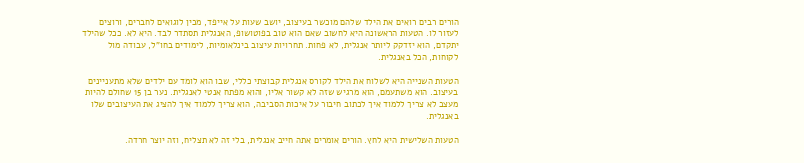הורים רבים רואים את הילד שלהם מוכשר בעיצוב, יושב שעות על אייפד, מכין לוגואים לחברים, ורוצים לעזור לו. הטעות הראשונה היא לחשוב שאם הוא טוב בפוטושופ, האנגלית תסתדר לבד. היא לא. ככל שהילד יתקדם, הוא יזדקק ליותר אנגלית, לא פחות. תחרויות עיצוב בינלאומיות, לימודים בחו"ל, עבודה מול לקוחות, הכל באנגלית.

הטעות השנייה היא לשלוח את הילד לקורס אנגלית קבוצתי כללי, שבו הוא לומד עם ילדים שלא מתעניינים בעיצוב. הוא משתעמם, הוא מרגיש שזה לא קשור אליו, והוא מפתח אנטי לאנגלית. נער בן 15 שחולם להיות מעצב לא צריך ללמוד איך לכתוב חיבור על איכות הסביבה, הוא צריך ללמוד איך להציג את העיצובים שלו באנגלית.

הטעות השלישית היא לחץ. הורים אומרים אתה חייב אנגלית, בלי זה לא תצליח, וזה יוצר חרדה.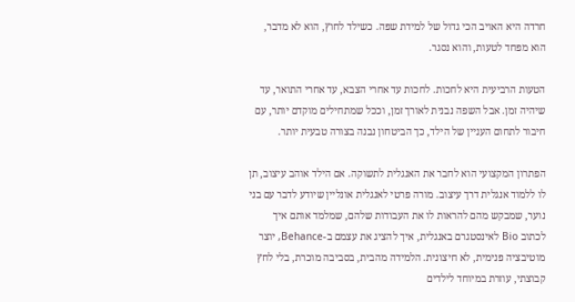חרדה היא האויב הכי גדול של למידת שפה. כשילד לחוץ, הוא לא מדבר, הוא מפחד לטעות, והוא נסגר.

הטעות הרביעית היא לחכות. לחכות עד אחרי הצבא, עד אחרי התואר, עד שיהיה זמן. אבל השפה נבנית לאורך זמן, וככל שמתחילים מוקדם יותר, עם חיבור לתחום העניין של הילד, כך הביטחון נבנה בצורה טבעית יותר.

הפתרון המקצועי הוא לחבר את האנגלית לתשוקה. אם הילד אוהב עיצוב, תן לו ללמוד אנגלית דרך עיצוב. מורה פרטי לאנגלית אונליין שיודע לדבר עם בני נוער, שמבקש מהם להראות לו את העבודות שלהם, שמלמד אותם איך לכתוב Bio לאינסטגרם באנגלית, איך להציג את עצמם ב-Behance, יוצר מוטיבציה פנימית, לא חיצונית. הלמידה מהבית, בסביבה מוכרת, בלי לחץ קבוצתי, עוזרת במיוחד לילדים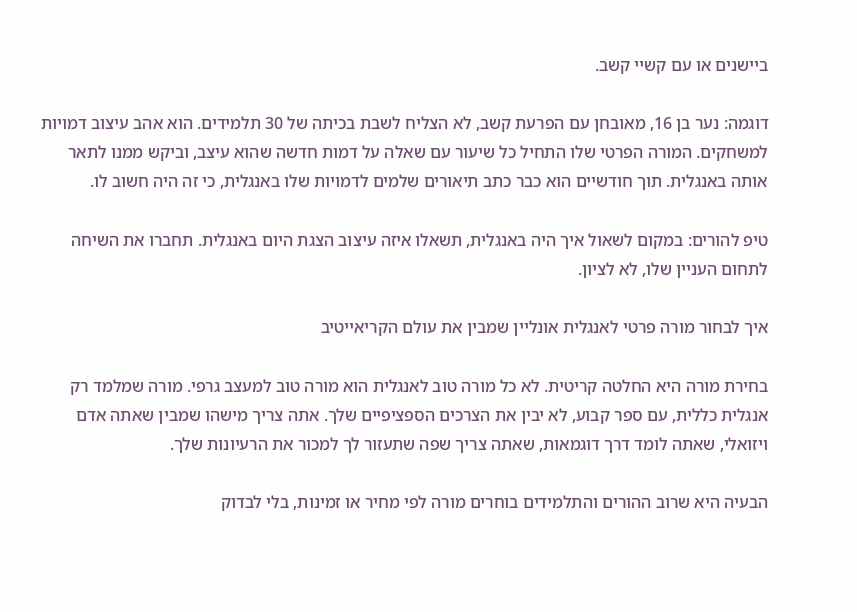ביישנים או עם קשיי קשב.

דוגמה: נער בן 16, מאובחן עם הפרעת קשב, לא הצליח לשבת בכיתה של 30 תלמידים. הוא אהב עיצוב דמויות למשחקים. המורה הפרטי שלו התחיל כל שיעור עם שאלה על דמות חדשה שהוא עיצב, וביקש ממנו לתאר אותה באנגלית. תוך חודשיים הוא כבר כתב תיאורים שלמים לדמויות שלו באנגלית, כי זה היה חשוב לו.

טיפ להורים: במקום לשאול איך היה באנגלית, תשאלו איזה עיצוב הצגת היום באנגלית. תחברו את השיחה לתחום העניין שלו, לא לציון.

איך לבחור מורה פרטי לאנגלית אונליין שמבין את עולם הקריאייטיב

בחירת מורה היא החלטה קריטית. לא כל מורה טוב לאנגלית הוא מורה טוב למעצב גרפי. מורה שמלמד רק אנגלית כללית, עם ספר קבוע, לא יבין את הצרכים הספציפיים שלך. אתה צריך מישהו שמבין שאתה אדם ויזואלי, שאתה לומד דרך דוגמאות, שאתה צריך שפה שתעזור לך למכור את הרעיונות שלך.

הבעיה היא שרוב ההורים והתלמידים בוחרים מורה לפי מחיר או זמינות, בלי לבדוק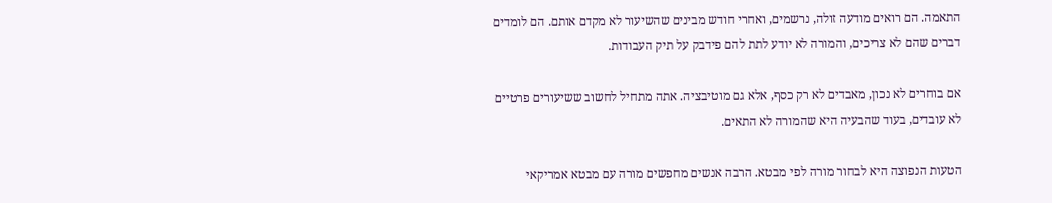התאמה. הם רואים מודעה זולה, נרשמים, ואחרי חודש מבינים שהשיעור לא מקדם אותם. הם לומדים דברים שהם לא צריכים, והמורה לא יודע לתת להם פידבק על תיק העבודות.

אם בוחרים לא נכון, מאבדים לא רק כסף, אלא גם מוטיבציה. אתה מתחיל לחשוב ששיעורים פרטיים לא עובדים, בעוד שהבעיה היא שהמורה לא התאים.

הטעות הנפוצה היא לבחור מורה לפי מבטא. הרבה אנשים מחפשים מורה עם מבטא אמריקאי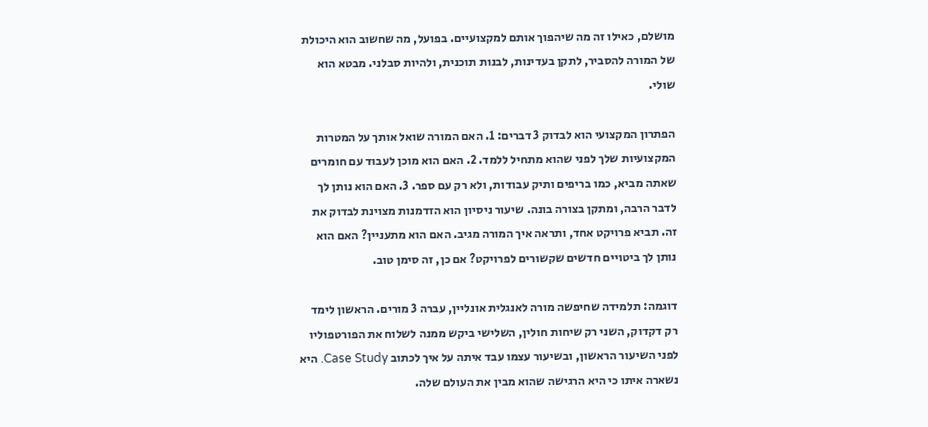מושלם, כאילו זה מה שיהפוך אותם למקצועיים. בפועל, מה שחשוב הוא היכולת של המורה להסביר, לתקן בעדינות, לבנות תוכנית, ולהיות סבלני. מבטא הוא שולי.

הפתרון המקצועי הוא לבדוק 3 דברים: 1. האם המורה שואל אותך על המטרות המקצועיות שלך לפני שהוא מתחיל ללמד. 2. האם הוא מוכן לעבוד עם חומרים שאתה מביא, כמו בריפים ותיק עבודות, ולא רק עם ספר. 3. האם הוא נותן לך לדבר הרבה, ומתקן בצורה בונה. שיעור ניסיון הוא הזדמנות מצוינת לבדוק את זה. תביא פרויקט אחד, ותראה איך המורה מגיב. האם הוא מתעניין? האם הוא נותן לך ביטויים חדשים שקשורים לפרויקט? אם כן, זה סימן טוב.

דוגמה: תלמידה שחיפשה מורה לאנגלית אונליין, עברה 3 מורים. הראשון לימד רק דקדוק, השני רק שיחות חולין, השלישי ביקש ממנה לשלוח את הפורטפוליו לפני השיעור הראשון, ובשיעור עצמו עבד איתה על איך לכתוב Case Study. היא נשארה איתו כי היא הרגישה שהוא מבין את העולם שלה.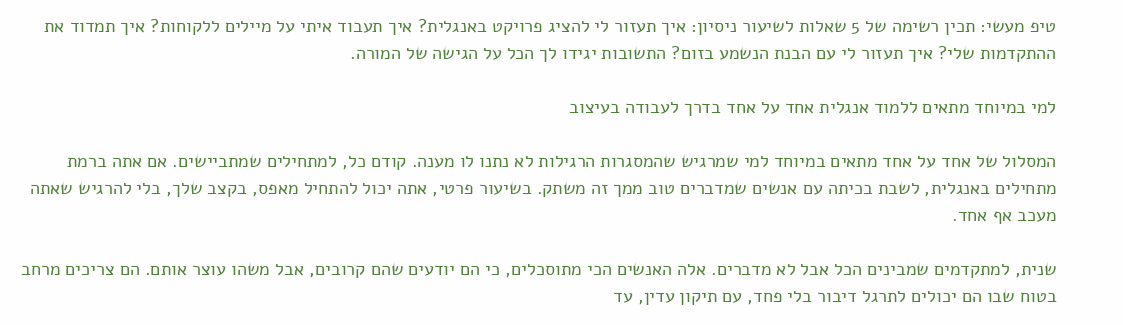טיפ מעשי: תכין רשימה של 5 שאלות לשיעור ניסיון: איך תעזור לי להציג פרויקט באנגלית? איך תעבוד איתי על מיילים ללקוחות? איך תמדוד את ההתקדמות שלי? איך תעזור לי עם הבנת הנשמע בזום? התשובות יגידו לך הכל על הגישה של המורה.

למי במיוחד מתאים ללמוד אנגלית אחד על אחד בדרך לעבודה בעיצוב

המסלול של אחד על אחד מתאים במיוחד למי שמרגיש שהמסגרות הרגילות לא נתנו לו מענה. קודם כל, למתחילים שמתביישים. אם אתה ברמת מתחילים באנגלית, לשבת בכיתה עם אנשים שמדברים טוב ממך זה משתק. בשיעור פרטי, אתה יכול להתחיל מאפס, בקצב שלך, בלי להרגיש שאתה מעכב אף אחד.

שנית, למתקדמים שמבינים הכל אבל לא מדברים. אלה האנשים הכי מתוסכלים, כי הם יודעים שהם קרובים, אבל משהו עוצר אותם. הם צריכים מרחב בטוח שבו הם יכולים לתרגל דיבור בלי פחד, עם תיקון עדין, עד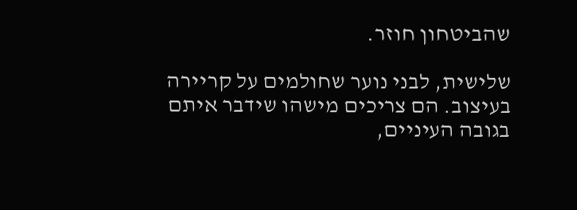שהביטחון חוזר.

שלישית, לבני נוער שחולמים על קריירה בעיצוב. הם צריכים מישהו שידבר איתם בגובה העיניים,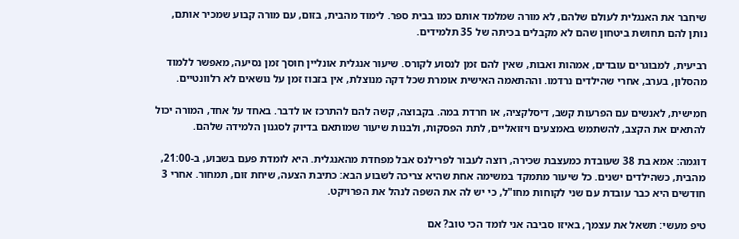שיחבר את האנגלית לעולם שלהם, לא מורה שמלמד אותם כמו בבית ספר. לימוד מהבית, בזום, עם מורה קבוע שמכיר אותם, נותן להם תחושת ביטחון שהם לא מקבלים בכיתה של 35 תלמידים.

רביעית, למבוגרים עובדים, אמהות ואבות, שאין להם זמן לנסוע לקורס. שיעור אנגלית אונליין חוסך זמן נסיעה, מאפשר ללמוד מהסלון, בערב, אחרי שהילדים נרדמו. וההתאמה האישית אומרת שכל דקה מנוצלת, אין בזבוז זמן על נושאים לא רלוונטיים.

חמישית, לאנשים עם הפרעות קשב, דיסלקציה, או חרדת במה. בקבוצה, קשה להם להתרכז או לדבר. באחד על אחד, המורה יכול להתאים את הקצב, להשתמש באמצעים ויזואליים, לתת הפסקות, ולבנות שיעור שמותאם בדיוק לסגנון הלמידה שלהם.

דוגמה: אמא בת 38 שעובדת כמעצבת שכירה, רוצה לעבור לפרילנס אבל מפחדת מהאנגלית. היא לומדת פעם בשבוע, ב-21:00, מהבית, כשהילדים ישנים. כל שיעור מתמקד במשימה אחת שהיא צריכה לשבוע הבא: כתיבת הצעה, שיחת זום, תמחור. אחרי 3 חודשים היא כבר עובדת עם שני לקוחות מחו"ל, כי יש לה את השפה לנהל את הפרויקט.

טיפ מעשי: תשאל את עצמך, באיזו סביבה אני לומד הכי טוב? אם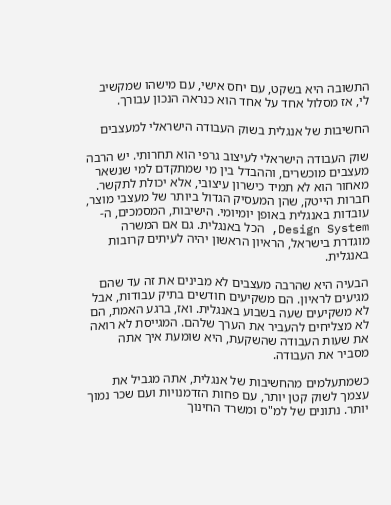התשובה היא בשקט, עם יחס אישי, עם מישהו שמקשיב לי, אז מסלול אחד על אחד הוא כנראה הנכון עבורך.

החשיבות של אנגלית בשוק העבודה הישראלי למעצבים

שוק העבודה הישראלי לעיצוב גרפי הוא תחרותי. יש הרבה מעצבים מוכשרים, וההבדל בין מי שמתקדם למי שנשאר מאחור הוא לא תמיד כישרון עיצובי, אלא יכולת לתקשר. חברות הייטק, שהן המעסיק הגדול ביותר של מעצבי מוצר, עובדות באנגלית באופן יומיומי. הישיבות, המסמכים, ה-Design System, הכל באנגלית. גם אם המשרה מוגדרת בישראל, הראיון הראשון יהיה לעיתים קרובות באנגלית.

הבעיה היא שהרבה מעצבים לא מבינים את זה עד שהם מגיעים לראיון. הם משקיעים חודשים בתיק עבודות, אבל לא משקיעים שעה בשבוע באנגלית. ואז, ברגע האמת, הם לא מצליחים להעביר את הערך שלהם. המגייסת לא רואה את שעות העבודה שהשקעת, היא שומעת איך אתה מסביר את העבודה.

כשמתעלמים מהחשיבות של אנגלית, אתה מגביל את עצמך לשוק קטן יותר, עם פחות הזדמנויות ועם שכר נמוך יותר. נתונים של למ"ס ומשרד החינוך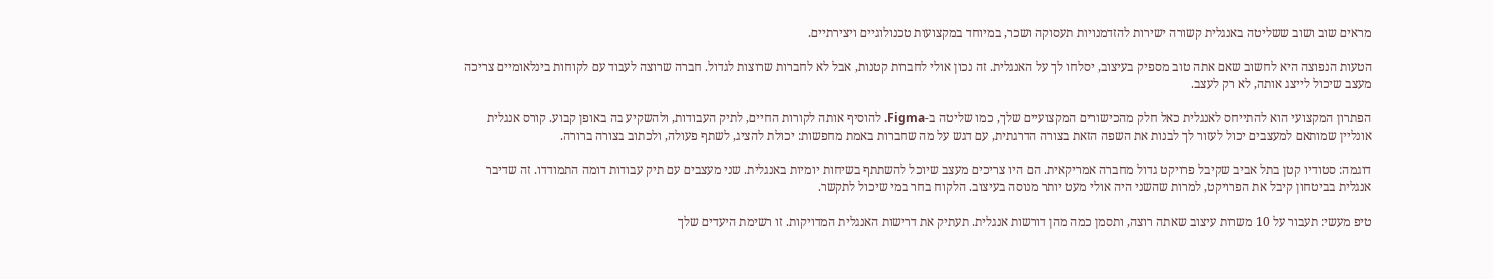מראים שוב ושוב ששליטה באנגלית קשורה ישירות להזדמנויות תעסוקה ושכר, במיוחד במקצועות טכנולוגיים ויצירתיים.

הטעות הנפוצה היא לחשוב שאם אתה טוב מספיק בעיצוב, יסלחו לך על האנגלית. זה נכון אולי לחברות קטנות, אבל לא לחברות שרוצות לגדול. חברה שרוצה לעבוד עם לקוחות בינלאומיים צריכה מעצב שיכול לייצג אותה, לא רק לעצב.

הפתרון המקצועי הוא להתייחס לאנגלית כאל חלק מהכישורים המקצועיים שלך, כמו שליטה ב-Figma. להוסיף אותה לקורות החיים, לתיק העבודות, ולהשקיע בה באופן קבוע. קורס אנגלית אונליין שמותאם למעצבים יכול לעזור לך לבנות את השפה הזאת בצורה הדרגתית, עם דגש על מה שחברות באמת מחפשות: יכולת להציג, לשתף פעולה, ולכתוב בצורה ברורה.

דוגמה: סטודיו קטן בתל אביב שקיבל פרויקט גדול מחברה אמריקאית. הם היו צריכים מעצב שיוכל להשתתף בשיחות יומיות באנגלית. שני מעצבים עם תיק עבודות דומה התמודדו. זה שדיבר אנגלית בביטחון קיבל את הפרויקט, למרות שהשני היה אולי מעט יותר מנוסה בעיצוב. הלקוח בחר במי שיכול לתקשר.

טיפ מעשי: תעבור על 10 משרות עיצוב שאתה רוצה, ותסמן כמה מהן דורשות אנגלית. תעתיק את דרישות האנגלית המדויקות. זו רשימת היעדים שלך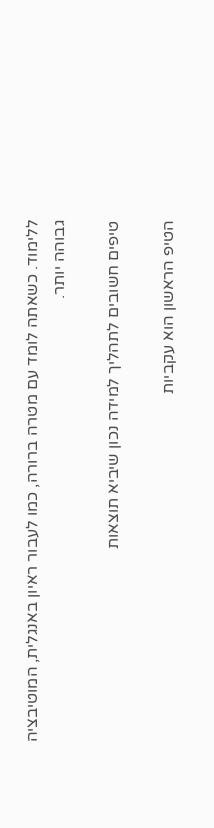ללימוד. כשאתה לומד עם מטרה ברורה, כמו לעבור ראיון באנגלית, המוטיבציה גבוהה יותר.

טיפים חשובים לתהליך למידה נכון שיביא תוצאות

הטיפ הראשון הוא עקביות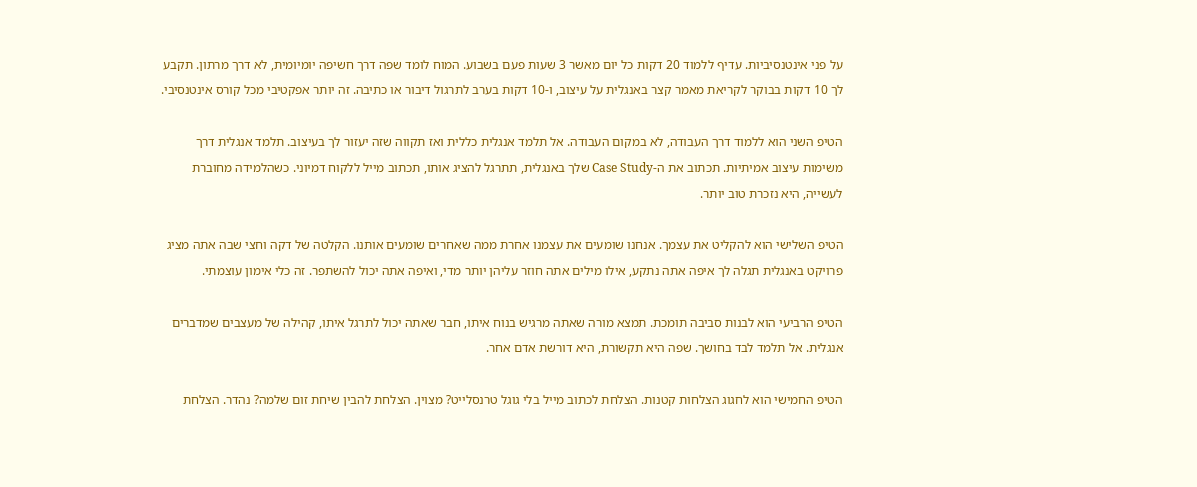על פני אינטנסיביות. עדיף ללמוד 20 דקות כל יום מאשר 3 שעות פעם בשבוע. המוח לומד שפה דרך חשיפה יומיומית, לא דרך מרתון. תקבע לך 10 דקות בבוקר לקריאת מאמר קצר באנגלית על עיצוב, ו-10 דקות בערב לתרגול דיבור או כתיבה. זה יותר אפקטיבי מכל קורס אינטנסיבי.

הטיפ השני הוא ללמוד דרך העבודה, לא במקום העבודה. אל תלמד אנגלית כללית ואז תקווה שזה יעזור לך בעיצוב. תלמד אנגלית דרך משימות עיצוב אמיתיות. תכתוב את ה-Case Study שלך באנגלית, תתרגל להציג אותו, תכתוב מייל ללקוח דמיוני. כשהלמידה מחוברת לעשייה, היא נזכרת טוב יותר.

הטיפ השלישי הוא להקליט את עצמך. אנחנו שומעים את עצמנו אחרת ממה שאחרים שומעים אותנו. הקלטה של דקה וחצי שבה אתה מציג פרויקט באנגלית תגלה לך איפה אתה נתקע, אילו מילים אתה חוזר עליהן יותר מדי, ואיפה אתה יכול להשתפר. זה כלי אימון עוצמתי.

הטיפ הרביעי הוא לבנות סביבה תומכת. תמצא מורה שאתה מרגיש בנוח איתו, חבר שאתה יכול לתרגל איתו, קהילה של מעצבים שמדברים אנגלית. אל תלמד לבד בחושך. שפה היא תקשורת, היא דורשת אדם אחר.

הטיפ החמישי הוא לחגוג הצלחות קטנות. הצלחת לכתוב מייל בלי גוגל טרנסלייט? מצוין. הצלחת להבין שיחת זום שלמה? נהדר. הצלחת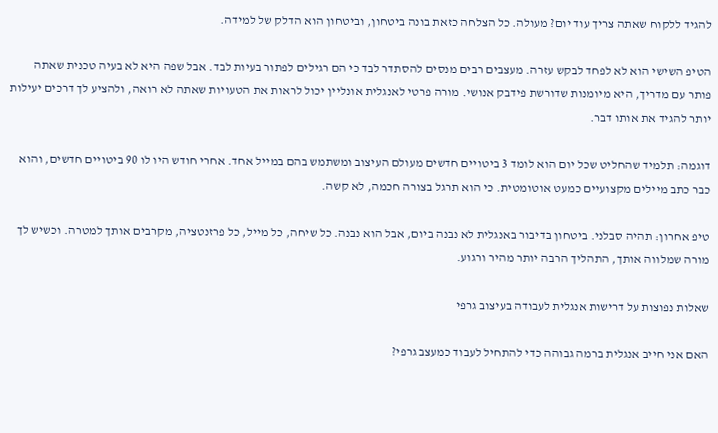להגיד ללקוח שאתה צריך עוד יום? מעולה. כל הצלחה כזאת בונה ביטחון, וביטחון הוא הדלק של למידה.

הטיפ השישי הוא לא לפחד לבקש עזרה. מעצבים רבים מנסים להסתדר לבד כי הם רגילים לפתור בעיות לבד. אבל שפה היא לא בעיה טכנית שאתה פותר עם מדריך, היא מיומנות שדורשת פידבק אנושי. מורה פרטי לאנגלית אונליין יכול לראות את הטעויות שאתה לא רואה, ולהציע לך דרכים יעילות יותר להגיד את אותו דבר.

דוגמה: תלמיד שהחליט שכל יום הוא לומד 3 ביטויים חדשים מעולם העיצוב ומשתמש בהם במייל אחד. אחרי חודש היו לו 90 ביטויים חדשים, והוא כבר כתב מיילים מקצועיים כמעט אוטומטית. כי הוא תרגל בצורה חכמה, לא קשה.

טיפ אחרון: תהיה סבלני. ביטחון בדיבור באנגלית לא נבנה ביום, אבל הוא נבנה. כל שיחה, כל מייל, כל פרזנטציה, מקרבים אותך למטרה. וכשיש לך מורה שמלווה אותך, התהליך הרבה יותר מהיר ורגוע.

שאלות נפוצות על דרישות אנגלית לעבודה בעיצוב גרפי

האם אני חייב אנגלית ברמה גבוהה כדי להתחיל לעבוד כמעצב גרפי?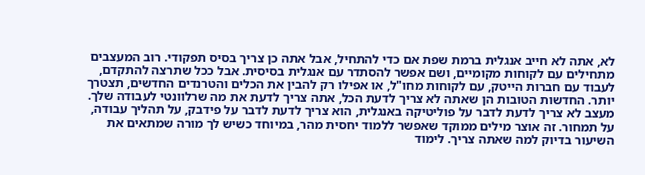לא, אתה לא חייב אנגלית ברמת שפת אם כדי להתחיל, אבל אתה כן צריך בסיס תפקודי. רוב המעצבים מתחילים עם לקוחות מקומיים, ושם אפשר להסתדר עם אנגלית בסיסית. אבל ככל שתרצה להתקדם, לעבוד עם חברות הייטק, עם לקוחות מחו"ל, או אפילו רק להבין את הכלים והטרנדים החדשים, תצטרך יותר. החדשות הטובות הן שאתה לא צריך לדעת הכל, אתה צריך לדעת את מה שרלוונטי לעבודה שלך. מעצב לא צריך לדעת לדבר על פוליטיקה באנגלית, הוא צריך לדעת לדבר על פידבק, על תהליך עבודה, על תמחור. זה אוצר מילים ממוקד שאפשר ללמוד יחסית מהר, במיוחד כשיש לך מורה שמתאים את השיעור בדיוק למה שאתה צריך. לימוד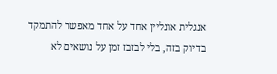אנגלית אונליין אחד על אחד מאפשר להתמקד בדיוק בזה, בלי לבזבז זמן על נושאים לא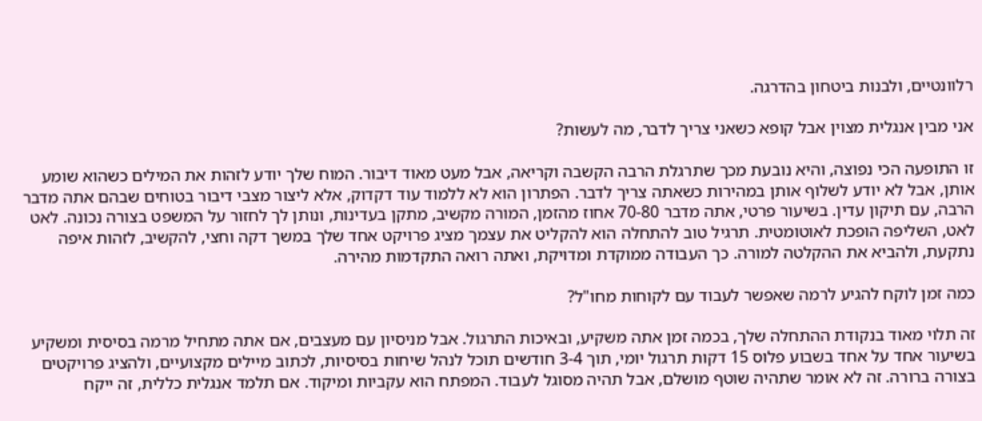רלוונטיים, ולבנות ביטחון בהדרגה.

אני מבין אנגלית מצוין אבל קופא כשאני צריך לדבר, מה לעשות?

זו התופעה הכי נפוצה, והיא נובעת מכך שתרגלת הרבה הקשבה וקריאה, אבל מעט מאוד דיבור. המוח שלך יודע לזהות את המילים כשהוא שומע אותן, אבל לא יודע לשלוף אותן במהירות כשאתה צריך לדבר. הפתרון הוא לא ללמוד עוד דקדוק, אלא ליצור מצבי דיבור בטוחים שבהם אתה מדבר הרבה, עם תיקון עדין. בשיעור פרטי, אתה מדבר 70-80 אחוז מהזמן, המורה מקשיב, מתקן בעדינות, ונותן לך לחזור על המשפט בצורה נכונה. לאט לאט, השליפה הופכת לאוטומטית. תרגיל טוב להתחלה הוא להקליט את עצמך מציג פרויקט אחד שלך במשך דקה וחצי, להקשיב, לזהות איפה נתקעת, ולהביא את ההקלטה למורה. כך העבודה ממוקדת ומדויקת, ואתה רואה התקדמות מהירה.

כמה זמן לוקח להגיע לרמה שאפשר לעבוד עם לקוחות מחו"ל?

זה תלוי מאוד בנקודת ההתחלה שלך, בכמה זמן אתה משקיע, ובאיכות התרגול. אבל מניסיון עם מעצבים, אם אתה מתחיל מרמה בסיסית ומשקיע בשיעור אחד על אחד בשבוע פלוס 15 דקות תרגול יומי, תוך 3-4 חודשים תוכל לנהל שיחות בסיסיות, לכתוב מיילים מקצועיים, ולהציג פרויקטים בצורה ברורה. זה לא אומר שתהיה שוטף מושלם, אבל תהיה מסוגל לעבוד. המפתח הוא עקביות ומיקוד. אם תלמד אנגלית כללית, זה ייקח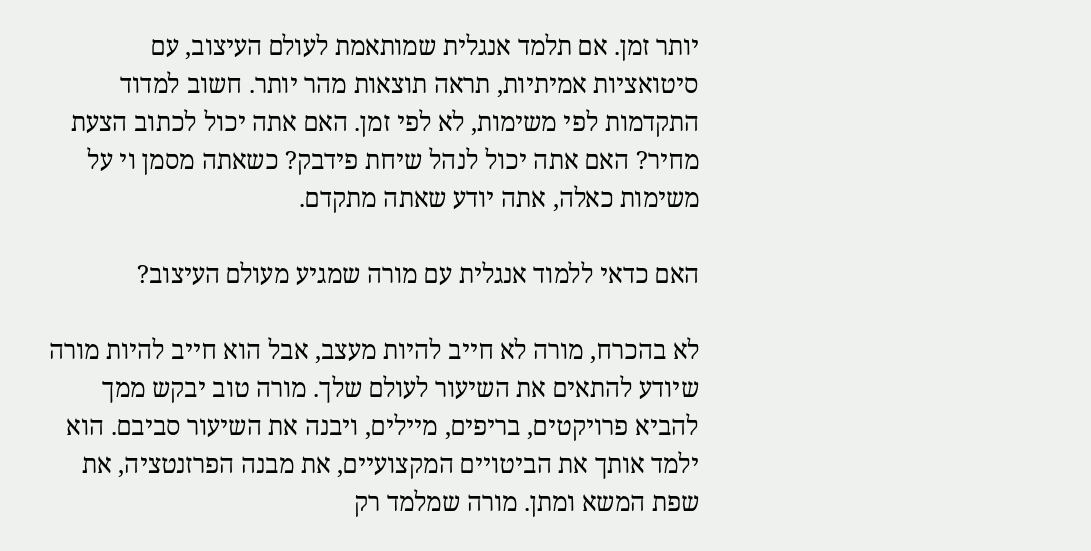יותר זמן. אם תלמד אנגלית שמותאמת לעולם העיצוב, עם סיטואציות אמיתיות, תראה תוצאות מהר יותר. חשוב למדוד התקדמות לפי משימות, לא לפי זמן. האם אתה יכול לכתוב הצעת מחיר? האם אתה יכול לנהל שיחת פידבק? כשאתה מסמן וי על משימות כאלה, אתה יודע שאתה מתקדם.

האם כדאי ללמוד אנגלית עם מורה שמגיע מעולם העיצוב?

לא בהכרח, מורה לא חייב להיות מעצב, אבל הוא חייב להיות מורה שיודע להתאים את השיעור לעולם שלך. מורה טוב יבקש ממך להביא פרויקטים, בריפים, מיילים, ויבנה את השיעור סביבם. הוא ילמד אותך את הביטויים המקצועיים, את מבנה הפרזנטציה, את שפת המשא ומתן. מורה שמלמד רק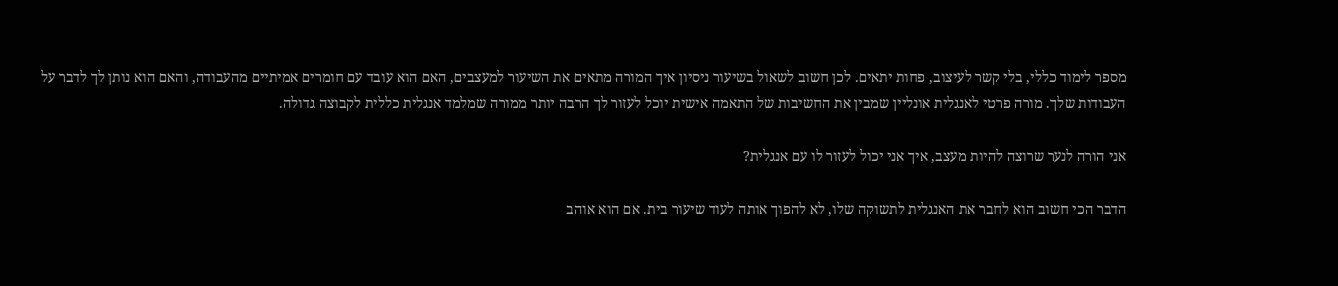מספר לימוד כללי, בלי קשר לעיצוב, פחות יתאים. לכן חשוב לשאול בשיעור ניסיון איך המורה מתאים את השיעור למעצבים, האם הוא עובד עם חומרים אמיתיים מהעבודה, והאם הוא נותן לך לדבר על העבודות שלך. מורה פרטי לאנגלית אונליין שמבין את החשיבות של התאמה אישית יוכל לעזור לך הרבה יותר ממורה שמלמד אנגלית כללית לקבוצה גדולה.

אני הורה לנער שרוצה להיות מעצב, איך אני יכול לעזור לו עם אנגלית?

הדבר הכי חשוב הוא לחבר את האנגלית לתשוקה שלו, לא להפוך אותה לעוד שיעור בית. אם הוא אוהב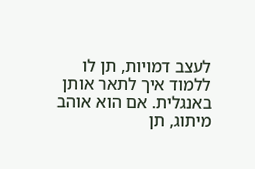לעצב דמויות, תן לו ללמוד איך לתאר אותן באנגלית. אם הוא אוהב מיתוג, תן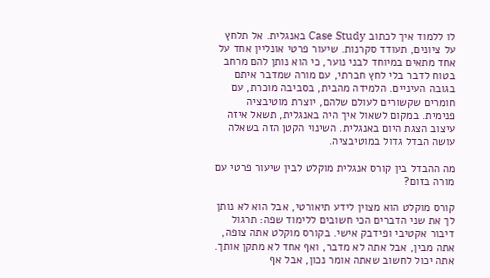לו ללמוד איך לכתוב Case Study באנגלית. אל תלחץ על ציונים, תעודד סקרנות. שיעור פרטי אונליין אחד על אחד מתאים במיוחד לבני נוער, כי הוא נותן להם מרחב בטוח לדבר בלי לחץ חברתי, עם מורה שמדבר איתם בגובה העיניים. הלמידה מהבית, בסביבה מוכרת, עם חומרים שקשורים לעולם שלהם, יוצרת מוטיבציה פנימית. במקום לשאול איך היה באנגלית, תשאל איזה עיצוב הצגת היום באנגלית. השינוי הקטן הזה בשאלה עושה הבדל גדול במוטיבציה.

מה ההבדל בין קורס אנגלית מוקלט לבין שיעור פרטי עם מורה בזום?

קורס מוקלט הוא מצוין לידע תיאורטי, אבל הוא לא נותן לך את שני הדברים הכי חשובים ללימוד שפה: תרגול דיבור אקטיבי ופידבק אישי. בקורס מוקלט אתה צופה, אתה מבין, אבל אתה לא מדבר, ואף אחד לא מתקן אותך. אתה יכול לחשוב שאתה אומר נכון, אבל אף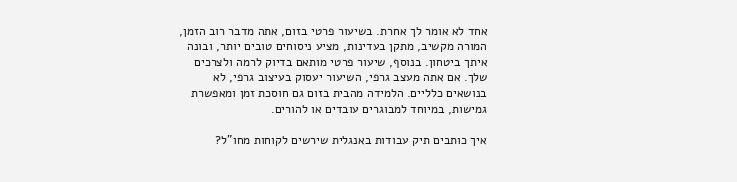אחד לא אומר לך אחרת. בשיעור פרטי בזום, אתה מדבר רוב הזמן, המורה מקשיב, מתקן בעדינות, מציע ניסוחים טובים יותר, ובונה איתך ביטחון. בנוסף, שיעור פרטי מותאם בדיוק לרמה ולצרכים שלך. אם אתה מעצב גרפי, השיעור יעסוק בעיצוב גרפי, לא בנושאים כלליים. הלמידה מהבית בזום גם חוסכת זמן ומאפשרת גמישות, במיוחד למבוגרים עובדים או להורים.

איך כותבים תיק עבודות באנגלית שירשים לקוחות מחו"ל?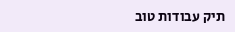תיק עבודות טוב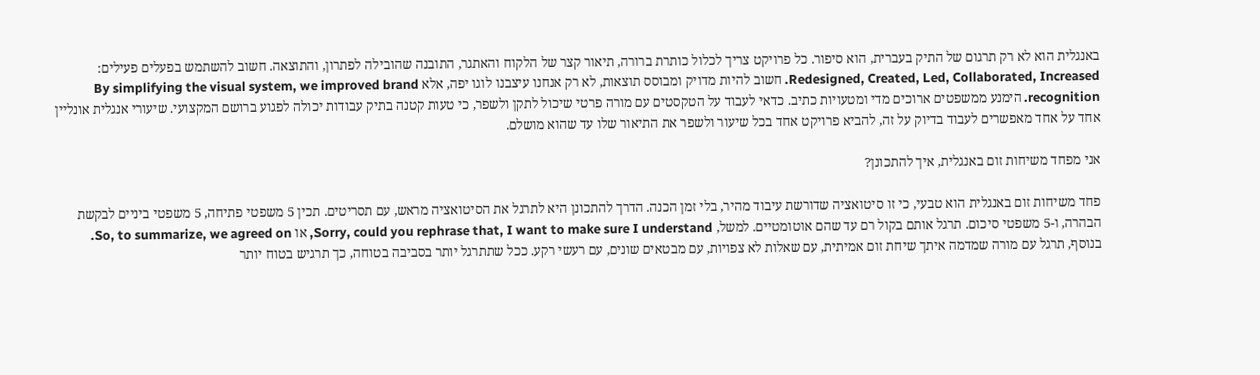באנגלית הוא לא רק תרגום של התיק בעברית, הוא סיפור. כל פרויקט צריך לכלול כותרת ברורה, תיאור קצר של הלקוח והאתגר, התובנה שהובילה לפתרון, והתוצאה. חשוב להשתמש בפעלים פעילים: Redesigned, Created, Led, Collaborated, Increased. חשוב להיות מדויק ומבוסס תוצאות, לא רק אנחנו עיצבנו לוגו יפה, אלא By simplifying the visual system, we improved brand recognition. הימנע ממשפטים ארוכים מדי ומטעויות כתיב. כדאי לעבוד על הטקסטים עם מורה פרטי שיכול לתקן ולשפר, כי טעות קטנה בתיק עבודות יכולה לפגוע ברושם המקצועי. שיעורי אנגלית אונליין אחד על אחד מאפשרים לעבוד בדיוק על זה, להביא פרויקט אחד בכל שיעור ולשפר את התיאור שלו עד שהוא מושלם.

אני מפחד משיחות זום באנגלית, איך להתכונן?

פחד משיחות זום באנגלית הוא טבעי, כי זו סיטואציה שדורשת עיבוד מהיר, בלי זמן הכנה. הדרך להתכונן היא לתרגל את הסיטואציה מראש, עם תסריטים. תכין 5 משפטי פתיחה, 5 משפטי ביניים לבקשת הבהרה, ו-5 משפטי סיכום. תרגל אותם בקול רם עד שהם אוטומטיים. למשל, Sorry, could you rephrase that, I want to make sure I understand, או So, to summarize, we agreed on. בנוסף, תרגל עם מורה שמדמה איתך שיחת זום אמיתית, עם שאלות לא צפויות, עם מבטאים שונים, עם רעשי רקע. ככל שתתרגל יותר בסביבה בטוחה, כך תרגיש בטוח יותר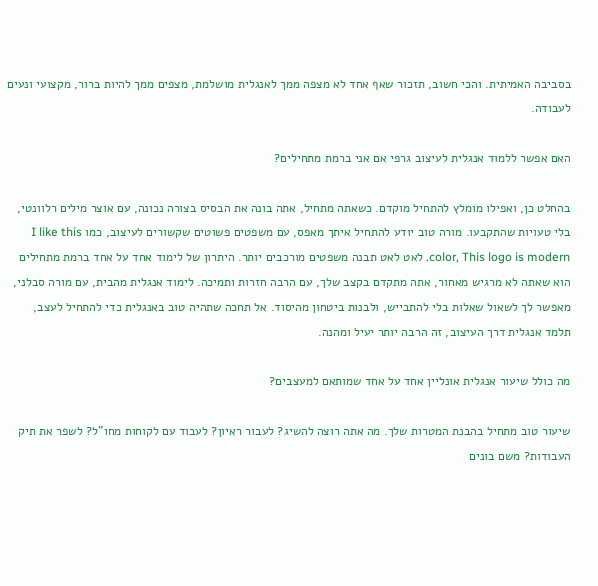בסביבה האמיתית. והכי חשוב, תזכור שאף אחד לא מצפה ממך לאנגלית מושלמת, מצפים ממך להיות ברור, מקצועי ונעים לעבודה.

האם אפשר ללמוד אנגלית לעיצוב גרפי אם אני ברמת מתחילים?

בהחלט כן, ואפילו מומלץ להתחיל מוקדם. כשאתה מתחיל, אתה בונה את הבסיס בצורה נכונה, עם אוצר מילים רלוונטי, בלי טעויות שהתקבעו. מורה טוב יודע להתחיל איתך מאפס, עם משפטים פשוטים שקשורים לעיצוב, כמו I like this color, This logo is modern. לאט לאט תבנה משפטים מורכבים יותר. היתרון של לימוד אחד על אחד ברמת מתחילים הוא שאתה לא מרגיש מאחור, אתה מתקדם בקצב שלך, עם הרבה חזרות ותמיכה. לימוד אנגלית מהבית, עם מורה סבלני, מאפשר לך לשאול שאלות בלי להתבייש, ולבנות ביטחון מהיסוד. אל תחכה שתהיה טוב באנגלית כדי להתחיל לעצב, תלמד אנגלית דרך העיצוב, זה הרבה יותר יעיל ומהנה.

מה כולל שיעור אנגלית אונליין אחד על אחד שמותאם למעצבים?

שיעור טוב מתחיל בהבנת המטרות שלך. מה אתה רוצה להשיג? לעבור ראיון? לעבוד עם לקוחות מחו"ל? לשפר את תיק העבודות? משם בונים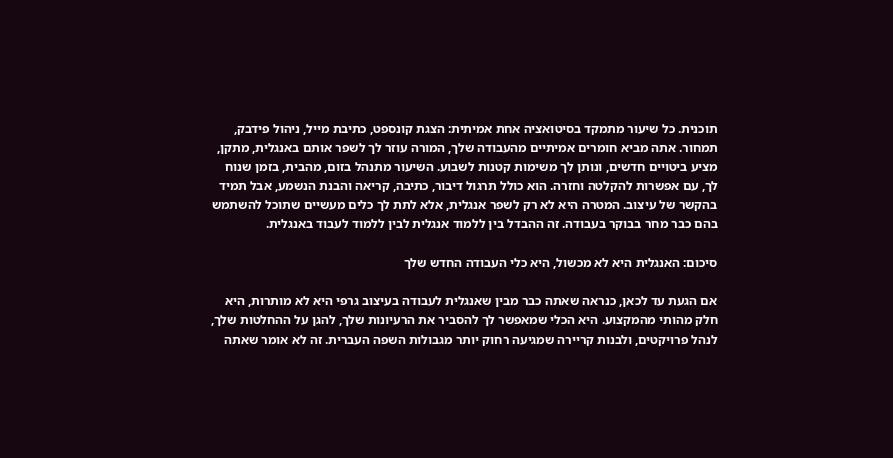תוכנית. כל שיעור מתמקד בסיטואציה אחת אמיתית: הצגת קונספט, כתיבת מייל, ניהול פידבק, תמחור. אתה מביא חומרים אמיתיים מהעבודה שלך, המורה עוזר לך לשפר אותם באנגלית, מתקן, מציע ביטויים חדשים, ונותן לך משימות קטנות לשבוע. השיעור מתנהל בזום, מהבית, בזמן שנוח לך, עם אפשרות להקלטה וחזרה. הוא כולל תרגול דיבור, כתיבה, קריאה והבנת הנשמע, אבל תמיד בהקשר של עיצוב. המטרה היא לא רק לשפר אנגלית, אלא לתת לך כלים מעשיים שתוכל להשתמש בהם כבר מחר בבוקר בעבודה. זה ההבדל בין ללמוד אנגלית לבין ללמוד לעבוד באנגלית.

סיכום: האנגלית היא לא מכשול, היא כלי העבודה החדש שלך

אם הגעת עד לכאן, כנראה שאתה כבר מבין שאנגלית לעבודה בעיצוב גרפי היא לא מותרות, היא חלק מהותי מהמקצוע. היא הכלי שמאפשר לך להסביר את הרעיונות שלך, להגן על ההחלטות שלך, לנהל פרויקטים, ולבנות קריירה שמגיעה רחוק יותר מגבולות השפה העברית. זה לא אומר שאתה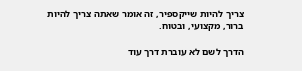צריך להיות שייקספיר, זה אומר שאתה צריך להיות ברור, מקצועי, ובטוח.

הדרך לשם לא עוברת דרך עוד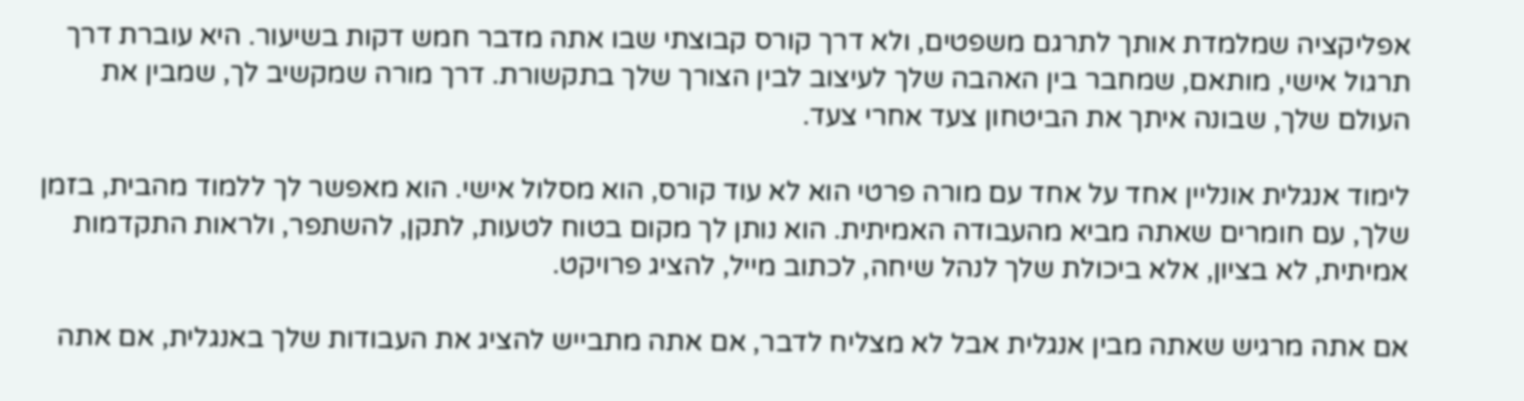אפליקציה שמלמדת אותך לתרגם משפטים, ולא דרך קורס קבוצתי שבו אתה מדבר חמש דקות בשיעור. היא עוברת דרך תרגול אישי, מותאם, שמחבר בין האהבה שלך לעיצוב לבין הצורך שלך בתקשורת. דרך מורה שמקשיב לך, שמבין את העולם שלך, שבונה איתך את הביטחון צעד אחרי צעד.

לימוד אנגלית אונליין אחד על אחד עם מורה פרטי הוא לא עוד קורס, הוא מסלול אישי. הוא מאפשר לך ללמוד מהבית, בזמן שלך, עם חומרים שאתה מביא מהעבודה האמיתית. הוא נותן לך מקום בטוח לטעות, לתקן, להשתפר, ולראות התקדמות אמיתית, לא בציון, אלא ביכולת שלך לנהל שיחה, לכתוב מייל, להציג פרויקט.

אם אתה מרגיש שאתה מבין אנגלית אבל לא מצליח לדבר, אם אתה מתבייש להציג את העבודות שלך באנגלית, אם אתה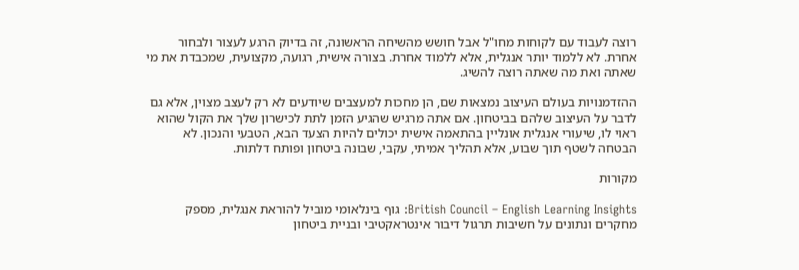רוצה לעבוד עם לקוחות מחו"ל אבל חושש מהשיחה הראשונה, זה בדיוק הרגע לעצור ולבחור אחרת. לא ללמוד יותר אנגלית, אלא ללמוד אחרת. בצורה אישית, רגועה, מקצועית, שמכבדת את מי שאתה ואת מה שאתה רוצה להשיג.

ההזדמנויות בעולם העיצוב נמצאות שם, הן מחכות למעצבים שיודעים לא רק לעצב מצוין, אלא גם לדבר על העיצוב שלהם בביטחון. אם אתה מרגיש שהגיע הזמן לתת לכישרון שלך את הקול שהוא ראוי לו, שיעורי אנגלית אונליין בהתאמה אישית יכולים להיות הצעד הבא, הטבעי והנכון. לא הבטחה לשטף תוך שבוע, אלא תהליך אמיתי, עקבי, שבונה ביטחון ופותח דלתות.

מקורות

British Council – English Learning Insights: גוף בינלאומי מוביל להוראת אנגלית, מספק מחקרים ונתונים על חשיבות תרגול דיבור אינטראקטיבי ובניית ביטחון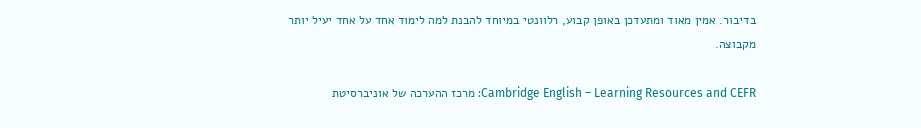בדיבור. אמין מאוד ומתעדכן באופן קבוע, רלוונטי במיוחד להבנת למה לימוד אחד על אחד יעיל יותר מקבוצה.

Cambridge English – Learning Resources and CEFR: מרכז ההערכה של אוניברסיטת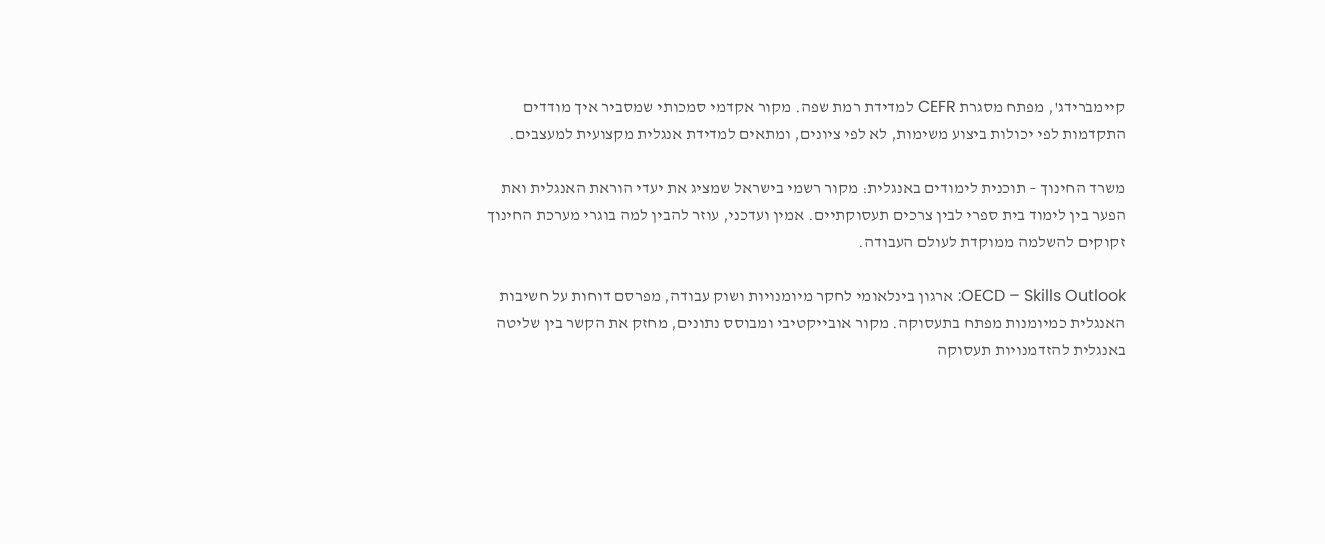קיימברידג', מפתח מסגרת CEFR למדידת רמת שפה. מקור אקדמי סמכותי שמסביר איך מודדים התקדמות לפי יכולות ביצוע משימות, לא לפי ציונים, ומתאים למדידת אנגלית מקצועית למעצבים.

משרד החינוך – תוכנית לימודים באנגלית: מקור רשמי בישראל שמציג את יעדי הוראת האנגלית ואת הפער בין לימוד בית ספרי לבין צרכים תעסוקתיים. אמין ועדכני, עוזר להבין למה בוגרי מערכת החינוך זקוקים להשלמה ממוקדת לעולם העבודה.

OECD – Skills Outlook: ארגון בינלאומי לחקר מיומנויות ושוק עבודה, מפרסם דוחות על חשיבות האנגלית כמיומנות מפתח בתעסוקה. מקור אובייקטיבי ומבוסס נתונים, מחזק את הקשר בין שליטה באנגלית להזדמנויות תעסוקה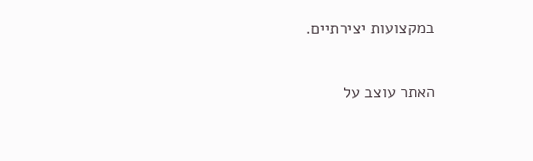במקצועות יצירתיים.

האתר עוצב על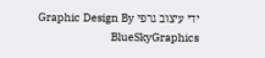ידי עיצוב גרפי Graphic Design By BlueSkyGraphics